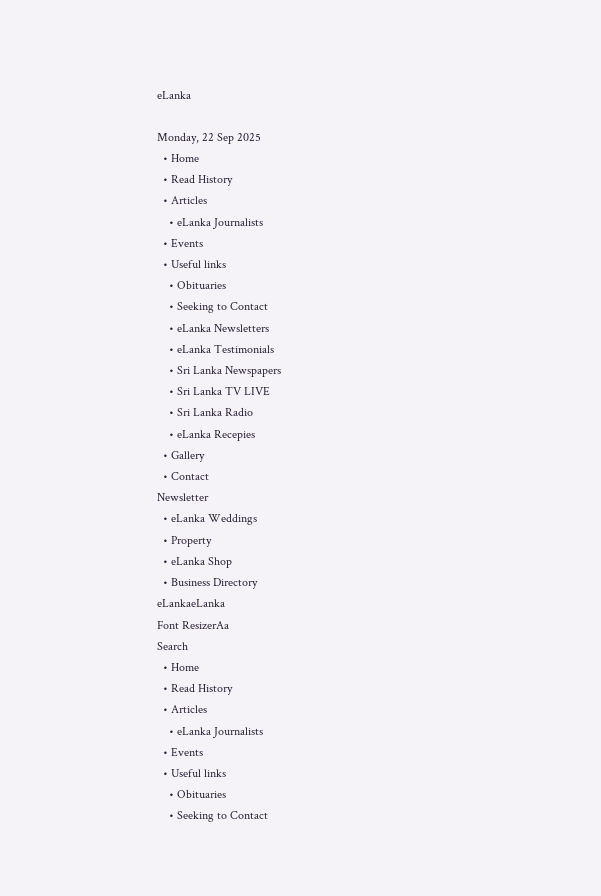eLanka

Monday, 22 Sep 2025
  • Home
  • Read History
  • Articles
    • eLanka Journalists
  • Events
  • Useful links
    • Obituaries
    • Seeking to Contact
    • eLanka Newsletters
    • eLanka Testimonials
    • Sri Lanka Newspapers
    • Sri Lanka TV LIVE
    • Sri Lanka Radio
    • eLanka Recepies
  • Gallery
  • Contact
Newsletter
  • eLanka Weddings
  • Property
  • eLanka Shop
  • Business Directory
eLankaeLanka
Font ResizerAa
Search
  • Home
  • Read History
  • Articles
    • eLanka Journalists
  • Events
  • Useful links
    • Obituaries
    • Seeking to Contact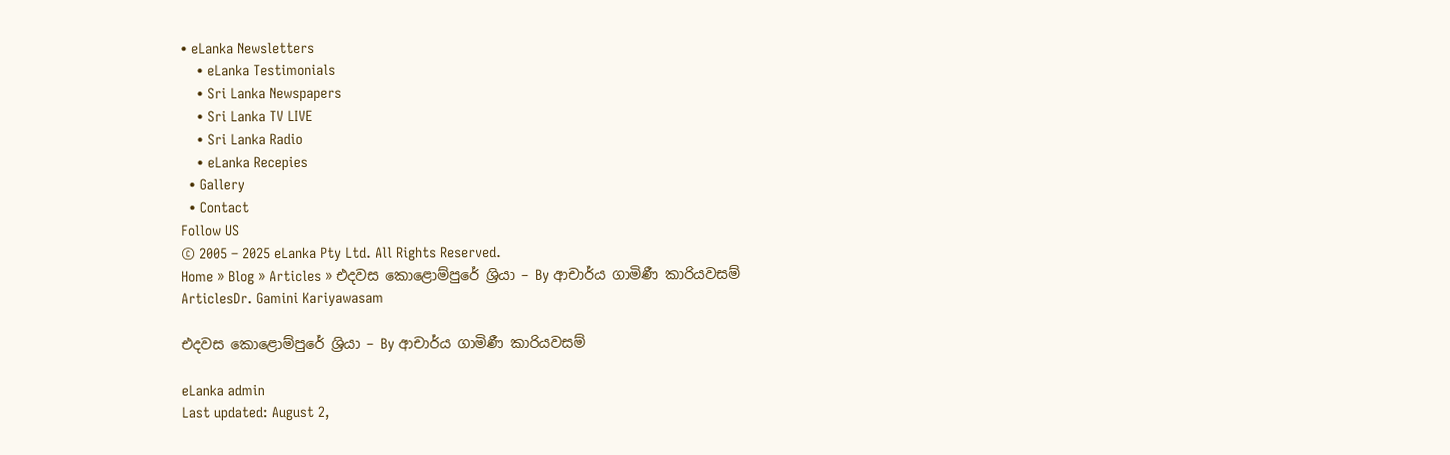• eLanka Newsletters
    • eLanka Testimonials
    • Sri Lanka Newspapers
    • Sri Lanka TV LIVE
    • Sri Lanka Radio
    • eLanka Recepies
  • Gallery
  • Contact
Follow US
© 2005 – 2025 eLanka Pty Ltd. All Rights Reserved.
Home » Blog » Articles » එදවස කොළොම්පුරේ ශ්‍රියා – By ආචාර්ය ගාමිණී කාරියවසම්
ArticlesDr. Gamini Kariyawasam

එදවස කොළොම්පුරේ ශ්‍රියා – By ආචාර්ය ගාමිණී කාරියවසම්

eLanka admin
Last updated: August 2,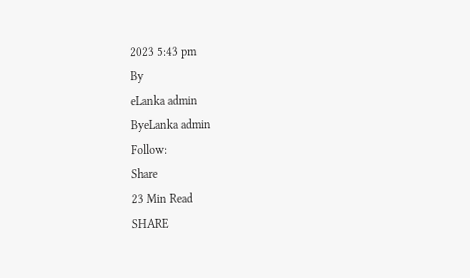2023 5:43 pm
By
eLanka admin
ByeLanka admin
Follow:
Share
23 Min Read
SHARE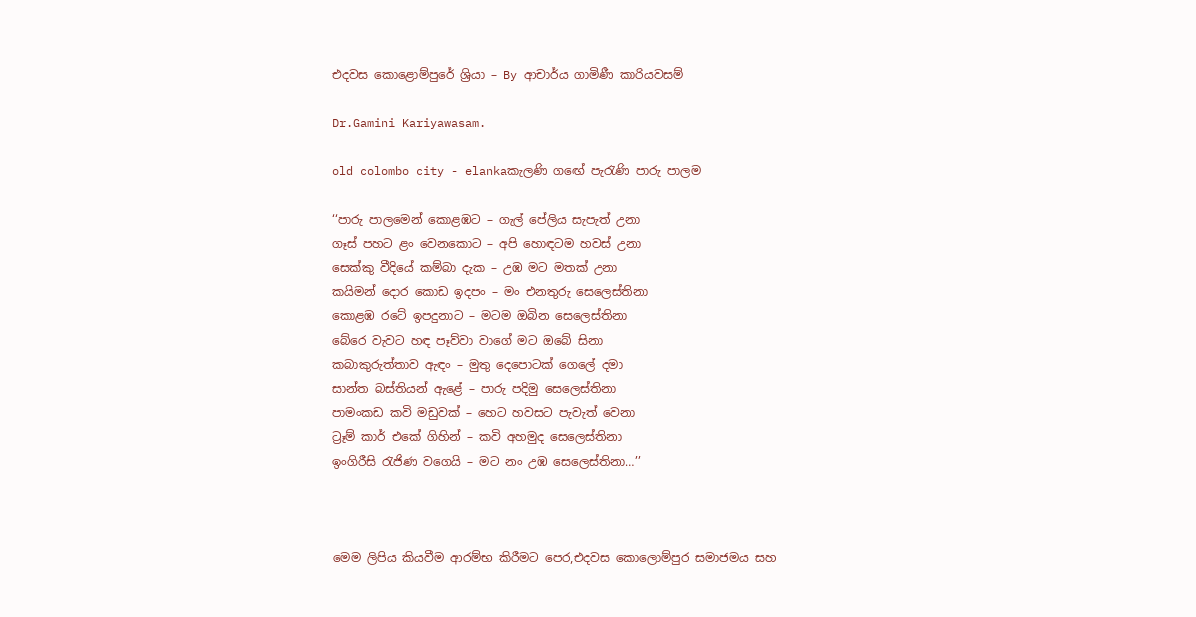එදවස කොළොම්පුරේ ශ්‍රියා – By ආචාර්ය ගාමිණී කාරියවසම්

Dr.Gamini Kariyawasam.

old colombo city - elankaකැලණි ගඟේ පැරැණි පාරු පාලම

‘‘පාරු පාලමෙන් කොළඹට – ගැල් පේලිය සැපැත් උනා
ගෑස් පහට ළං වෙනකොට – අපි හොඳටම හවස් උනා
සෙක්කු වීදියේ කම්බා දැක – උඹ මට මතක් උනා
කයිමන් දොර කොඩ ඉදපං – මං එනතුරු සෙලෙස්තිනා
කොළඹ රටේ ඉපදුනාට – මටම ඔබින සෙලෙස්තිනා
බේරෙ වැවට හඳ පෑව්වා වාගේ මට ඔබේ සිනා
කබාකුරුත්තාව ඇඳං – මුතු දෙපොටක් ගෙලේ දමා
සාන්ත බස්තියන් ඇළේ – පාරු පදිමු සෙලෙස්තිනා
පාමංකඩ කවි මඩුවක් – හෙට හවසට පැවැත් වෙනා
ට්‍රෑම් කාර් එකේ ගිහින් – කවි අහමුද සෙලෙස්තිනා
ඉංගිරීසි රැජිණ වගෙයි – මට නං උඹ සෙලෙස්තිනා…’’



මෙම ලිපිය කියවීම ආරම්භ කිරීමට පෙර,එදවස කොලොම්පුර සමාජමය සහ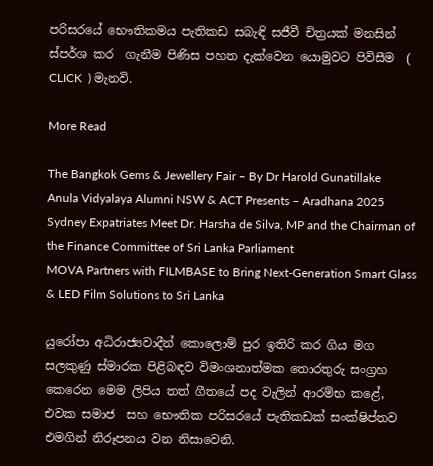පරිසරයේ භෞතිකමය පැතිකඩ සබැඳි සජීවී චිත්‍රයක් මනසින් ස්පර්ශ කර  ගැනීම පිණිස පහත දැක්වෙන යොමුවට පිවිසීම  ( CLICK  ) මැනවි.

More Read

The Bangkok Gems & Jewellery Fair – By Dr Harold Gunatillake
Anula Vidyalaya Alumni NSW & ACT Presents – Aradhana 2025
Sydney Expatriates Meet Dr. Harsha de Silva, MP and the Chairman of the Finance Committee of Sri Lanka Parliament
MOVA Partners with FILMBASE to Bring Next-Generation Smart Glass & LED Film Solutions to Sri Lanka

යුරෝපා අධිරාජ්‍යවාදීන් කොලොම් පුර ඉතිරි කර ගිය මග සලකුණු ස්මාරක පිළිබඳව විමංශනාත්මක තොරතුරු සංග්‍රහ කෙරෙන මෙම ලිපිය තත් ගීතයේ පද වැලින් ආරම්භ කළේ, එවක සමාජ  සහ භෞතික පරිසරයේ පැතිකඩක් සංක්ෂිප්තව එමගින් නිරූපනය වන නිසාවෙනි.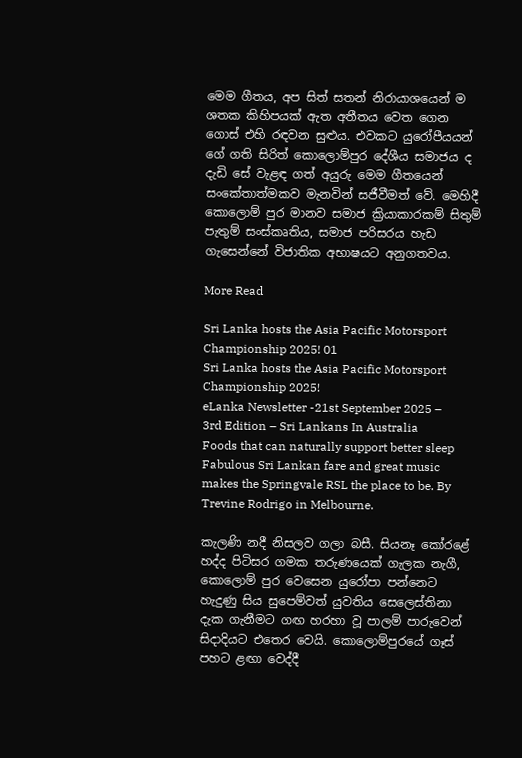මෙම ගීතය, අප සිත් සතන් නිරායාශයෙන් ම ශතක කිහිපයක් ඇත අතීතය වෙත ගෙන ගොස් එහි රඳවන සුළුය. එවකට යුරෝපීයයන් ගේ ගති සිරිත් කොලොම්පුර දේශීය සමාජය ද දැඩි සේ වැළඳ ගත් අයුරු මෙම ගීතයෙන් සංකේතාත්මකව මැනවින් සජීවීමත් වේ. මෙහිදී කොලොම් පුර මානව සමාජ ක්‍රියාකාරකම් සිතුම් පැතුම් සංස්කෘතිය, සමාජ පරිසරය හැඩ ගැසෙන්නේ විජාතික අභාෂයට අනුගතවය.

More Read

Sri Lanka hosts the Asia Pacific Motorsport Championship 2025! 01
Sri Lanka hosts the Asia Pacific Motorsport Championship 2025!
eLanka Newsletter -21st September 2025 – 3rd Edition – Sri Lankans In Australia
Foods that can naturally support better sleep
Fabulous Sri Lankan fare and great music makes the Springvale RSL the place to be. By Trevine Rodrigo in Melbourne.

කැලණි නදී නිසලව ගලා බසී. සියනෑ කෝරළේ හද්ද පිටිසර ගමක තරුණයෙක් ගැලක නැගී, කොලොම් පුර වෙසෙන යුරෝපා පන්නෙට හැදුණු සිය සුපෙම්වත් යුවතිය සෙලෙස්තිනා දැක ගැනීමට ගඟ හරහා වූ පාලම් පාරුවෙන් සිදාදියට එතෙර වෙයි. කොලොම්පුරයේ ගෑස් පහට ළඟා වෙද්දී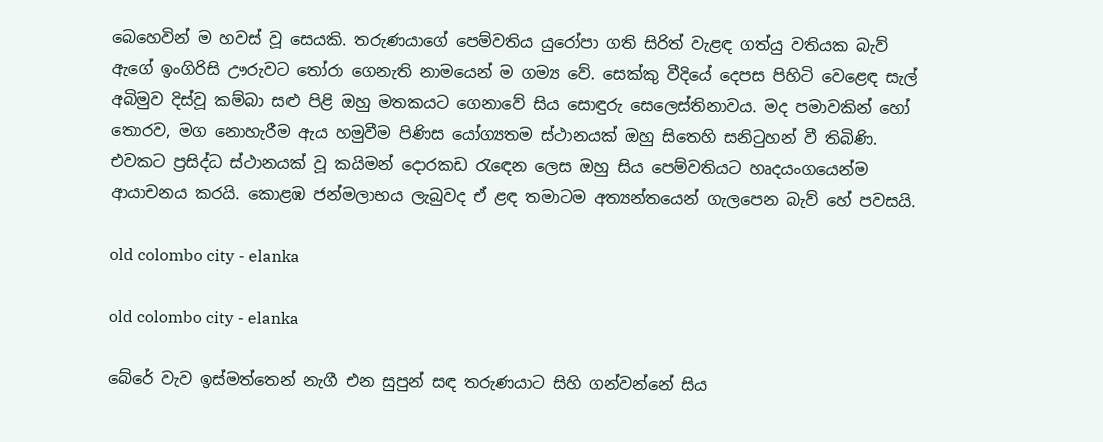බෙහෙවින් ම හවස් වූ සෙයකි. තරුණයාගේ පෙම්වතිය යුරෝපා ගති සිරිත් වැළඳ ගත්යු වතියක බැව් ඇගේ ඉංගිරිසි ඌරුවට තෝරා ගෙනැති නාමයෙන් ම ගම්‍ය වේ. සෙක්කු වීදියේ දෙපස පිහිටි වෙළෙඳ සැල් අබිමුව දිස්වූ කම්බා සළු පිළි ඔහු මතකයට ගෙනාවේ සිය සොඳුරු සෙලෙස්තිනාවය. මද පමාවකින් හෝ තොරව, මග නොහැරීම ඇය හමුවීම පිණිස යෝග්‍යතම ස්ථානයක් ඔහු සිතෙහි සනිටුහන් වී තිබිණි. එවකට ප්‍රසිද්ධ ස්ථානයක් වූ කයිමන් දොරකඩ රැඳෙන ලෙස ඔහු සිය පෙම්වතියට හෘදයංගයෙන්ම ආයාචනය කරයි. කොළඹ ජන්මලාභය ලැබුවද ඒ ළඳ තමාටම අත්‍යන්තයෙන් ගැලපෙන බැව් හේ පවසයි.

old colombo city - elanka

old colombo city - elanka

බේරේ වැව ඉස්මත්තෙන් නැගී එන සුපුන් සඳ තරුණයාට සිහි ගන්වන්නේ සිය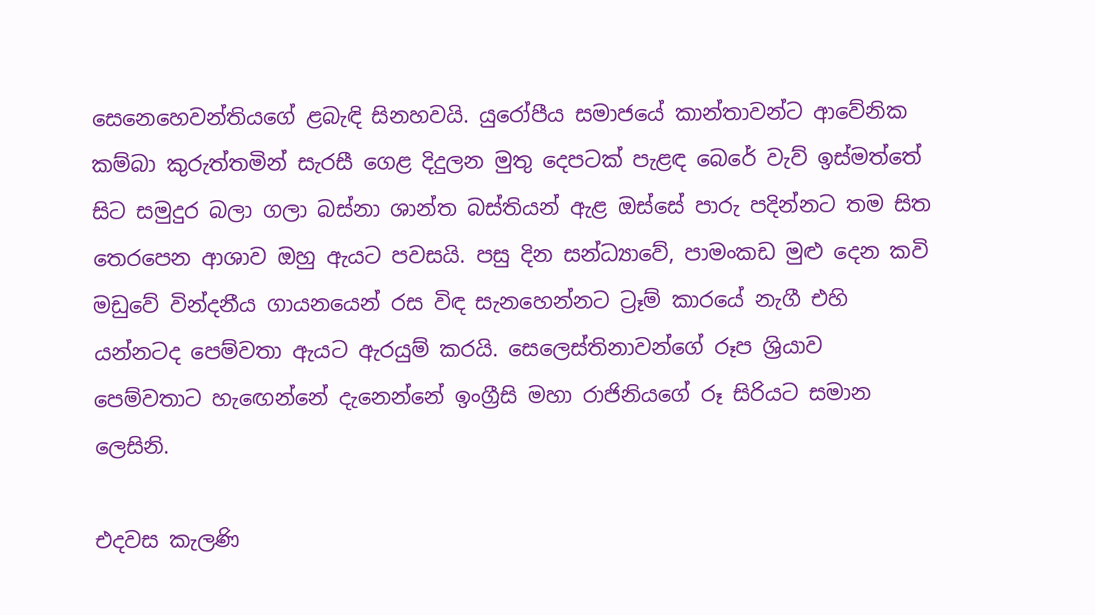සෙනෙහෙවන්තියගේ ළබැඳි සිනහවයි. යුරෝපීය සමාජයේ කාන්තාවන්ට ආවේනික කම්බා කුරුත්තමින් සැරසී ගෙළ දිදුලන මුතු දෙපටක් පැළඳ බෙරේ වැව් ඉස්මත්තේ සිට සමුදුර බලා ගලා බස්නා ශාන්ත බස්තියන් ඇළ ඔස්සේ පාරු පදින්නට තම සිත තෙරපෙන ආශාව ඔහු ඇයට පවසයි. පසු දින සන්ධ්‍යාවේ, පාමංකඩ මුළු දෙන කවි මඩුවේ වින්දනීය ගායනයෙන් රස විඳ සැනහෙන්නට ට්‍රෑම් කාරයේ නැගී එහි යන්නටද පෙම්වතා ඇයට ඇරයුම් කරයි. සෙලෙස්තිනාවන්ගේ රූප ශ්‍රියාව පෙම්වතාට හැඟෙන්නේ දැනෙන්නේ ඉංග්‍රීසි මහා රාජිනියගේ රූ සිරියට සමාන ලෙසිනි.

එදවස කැලණි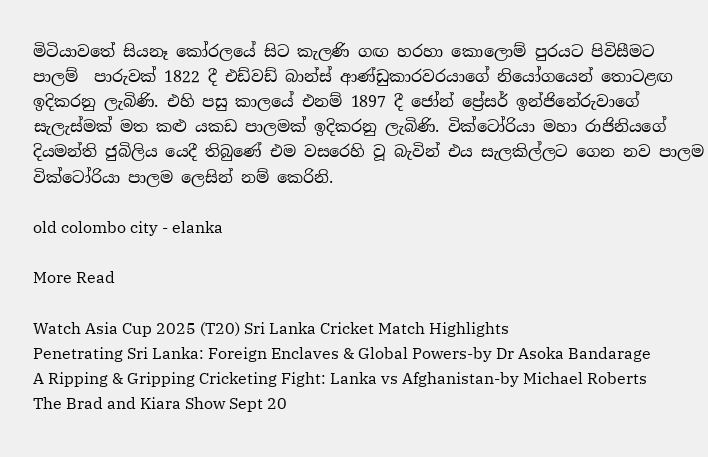මිටියාවතේ සියනෑ කෝරලයේ සිට කැලණි ගඟ හරහා කොලොම් පුරයට පිවිසීමට පාලම්  පාරුවක් 1822 දී එඩ්වඩ් බාන්ස් ආණ්ඩුකාරවරයාගේ නියෝගයෙන් තොටළඟ ඉදිකරනු ලැබිණි. එහි පසු කාලයේ එනම් 1897 දී ජෝන් ප්‍රේසර් ඉන්ජිනේරුවාගේ සැලැස්මක් මත කළු යකඩ පාලමක් ඉදිකරනු ලැබිණි. වික්ටෝරියා මහා රාජිනියගේ දියමන්ති ජුබිලිය යෙදී තිබුණේ එම වසරෙහි වූ බැවින් එය සැලකිල්ලට ගෙන නව පාලම වික්ටෝරියා පාලම ලෙසින් නම් කෙරිනි.

old colombo city - elanka

More Read

Watch Asia Cup 2025 (T20) Sri Lanka Cricket Match Highlights
Penetrating Sri Lanka: Foreign Enclaves & Global Powers-by Dr Asoka Bandarage
A Ripping & Gripping Cricketing Fight: Lanka vs Afghanistan-by Michael Roberts
The Brad and Kiara Show Sept 20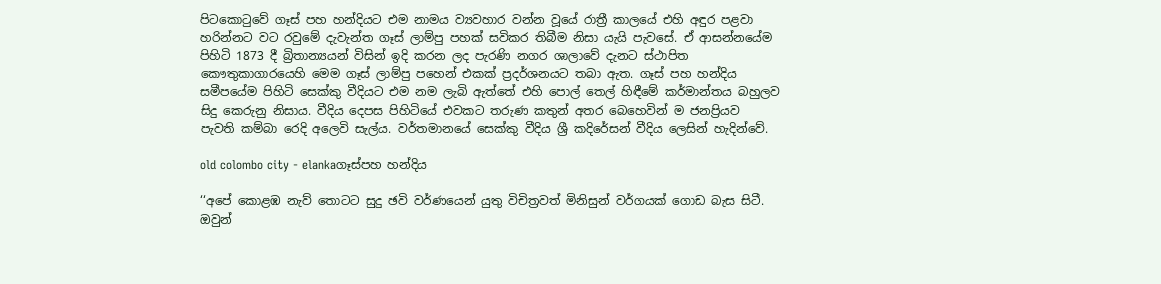පිටකොටුවේ ගෑස් පහ හන්දියට එම නාමය ව්‍යවහාර වන්න වූයේ රාත්‍රී කාලයේ එහි අඳුර පළවා හරින්නට වට රවුමේ දැවැන්ත ගෑස් ලාම්පු පහක් සවිකර තිබීම නිසා යැයි පැවසේ. ඒ ආසන්නයේම පිහිටි 1873 දී බ්‍රිතාන්‍යයන් විසින් ඉදි කරන ලද පැරණි නගර ශාලාවේ දැනට ස්ථාපිත කෞතුකාගාරයෙහි මෙම ගෑස් ලාම්පු පහෙන් එකක් ප්‍රදර්ශනයට තබා ඇත. ගෑස් පහ හන්දිය සමීපයේම පිහිටි සෙක්කු වීදියට එම නම ලැබි ඇත්තේ එහි පොල් තෙල් හිඳීමේ කර්මාන්තය බහුලව සිදු කෙරුනු නිසාය. වීදිය දෙපස පිහිටියේ එවකට තරුණ කතුන් අතර බෙහෙවින් ම ජනප්‍රියව පැවති කම්බා රෙදි අලෙවි සැල්ය. වර්තමානයේ සෙක්කු වීදිය ශ්‍රී කදිරේසන් වීදිය ලෙසින් හැදින්වේ.

old colombo city - elankaගෑස්පහ හන්දිය

‘‘අපේ කොළඹ නැව් තොටට සුදු ඡවි වර්ණයෙන් යුතු විචිත්‍රවත් මිනිසුන් වර්ගයක් ගොඩ බැස සිටී. ඔවුන්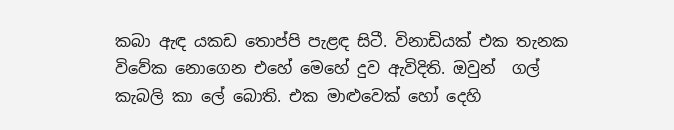කබා ඇඳ යකඩ තොප්පි පැළඳ සිටී. විනාඩියක් එක තැනක විවේක නොගෙන එහේ මෙහේ දුව ඇවිදිති. ඔවුන්  ගල් කැබලි කා ලේ බොති. එක මාළුවෙක් හෝ දෙහි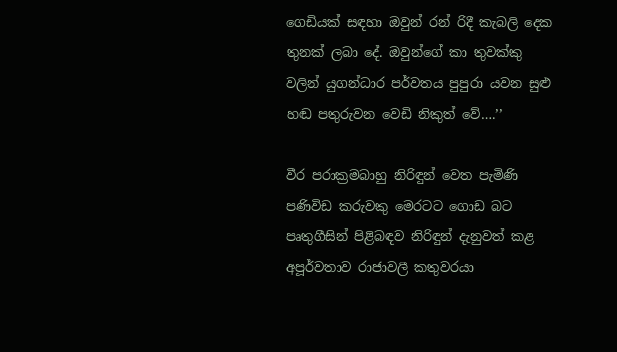ගෙඩියක් සඳහා ඔවුන් රන් රිදී කැබලි දෙක තුනක් ලබා දේ. ඔවුන්ගේ කා තුවක්කු වලින් යුගන්ධාර පර්වතය පුපුරා යවන සුළු හඬ පතුරුවන වෙඩි නිකුත් වේ….’’

වීර පරාක්‍රමබාහු නිරිඳුන් වෙත පැමිණි පණිවිඩ කරුවකු මෙරටට ගොඩ බට පෘතුගීසින් පිළිබඳව නිරිඳුන් දැනුවත් කළ අපූර්වතාව රාජාවලී කතුවරයා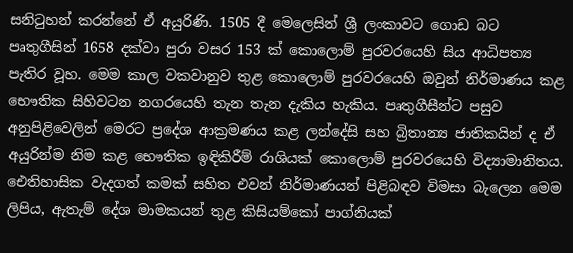සනිටුහන් කරන්නේ ඒ අයුරිණි. 1505 දී මෙලෙසින් ශ්‍රී ලංකාවට ගොඩ බට පෘතුගීසින් 1658 දක්වා පුරා වසර 153 ක් කොලොම් පුරවරයෙහි සිය ආධිපත්‍ය පැතිර වූහ. මෙම කාල වකවානුව තුළ කොලොම් පුරවරයෙහි ඔවුන් නිර්මාණය කළ භෞතික සිහිවටන නගරයෙහි තැන තැන දැකිය හැකිය. පෘතුගීසීන්ට පසුව අනුපිළිවෙලින් මෙරට ප්‍රදේශ ආක්‍රමණය කළ ලන්දේසි සහ බ්‍රිතාන්‍ය ජාතිකයින් ද ඒ අයුරින්ම නිම කළ භෞතික ඉඳිකිරීම් රාශියක් කොලොම් පුරවරයෙහි විද්‍යාමානිතය. ඓතිහාසික වැදගත් කමක් සහිත එවන් නිර්මාණයන් පිළිබඳව විමසා බැලෙන මෙම ලිපිය, ඇතැම් දේශ මාමකයන් තුළ කිසියම්කෝ පාග්නියක්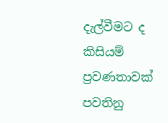දැල්වීමට ද කිසියම් ප්‍රවණතාවක් පවතිනු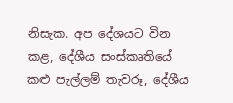නිසැක. අප දේශයට වින කළ, දේශීය සංස්කෘතියේ කළු පැල්ලම් තැවරූ, දේශීය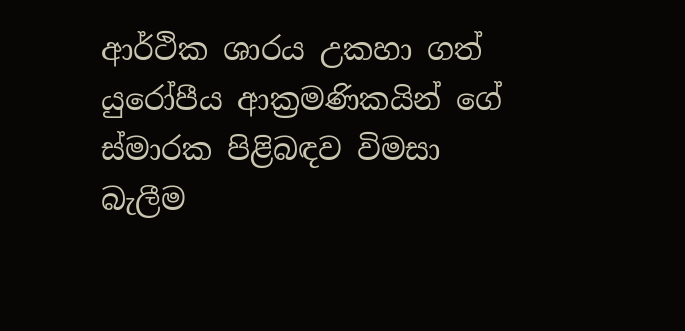ආර්ථික ශාරය උකහා ගත් යුරෝපීය ආක්‍රමණිකයින් ගේ ස්මාරක පිළිබඳව විමසා බැලීම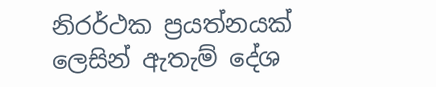නිරර්ථක ප්‍රයත්නයක් ලෙසින් ඇතැම් දේශ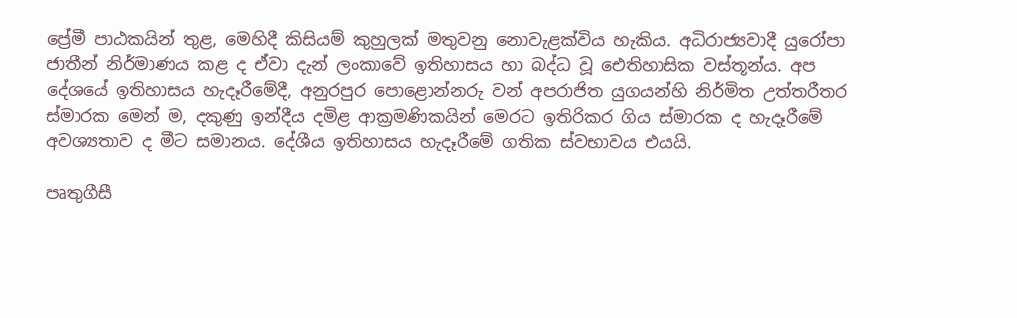ප්‍රේමී පාඨකයින් තුළ, මෙහිදී කිසියම් කුහුලක් මතුවනු නොවැළක්විය හැකිය. අධිරාජ්‍යවාදී යුරෝපා ජාතීන් නිර්මාණය කළ ද ඒවා දැන් ලංකාවේ ඉතිහාසය හා බද්ධ වූ ඓතිහාසික වස්තූන්ය. අප දේශයේ ඉතිහාසය හැදෑරීමේදී, අනුරපුර පොළොන්නරු වන් අපරාජිත යුගයන්හි නිර්මිත උත්තරීතර ස්මාරක මෙන් ම, දකුණු ඉන්දීය දමිළ ආක්‍රමණිකයින් මෙරට ඉතිරිකර ගිය ස්මාරක ද හැදෑරීමේ අවශ්‍යතාව ද මීට සමානය. දේශීය ඉතිහාසය හැදෑරීමේ ගතික ස්වභාවය එයයි.

පෘතුගීසී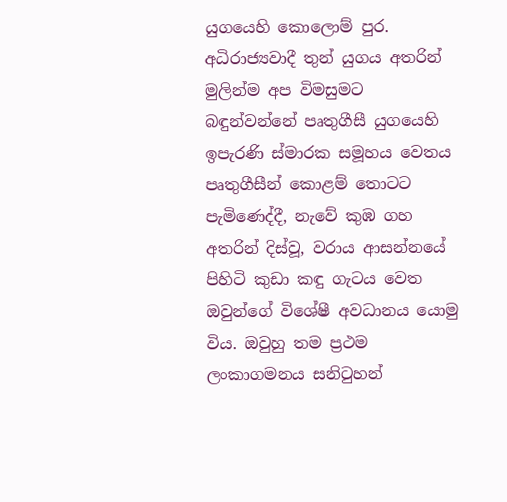යුගයෙහි කොලොම් පුර. අධිරාජ්‍යවාදී තුන් යුගය අතරින් මුලින්ම අප විමසුමට බඳුන්වන්නේ පෘතුගීසී යුගයෙහි ඉපැරණි ස්මාරක සමූහය වෙතය පෘතුගීසීන් කොළම් තොටට පැමිණෙද්දී, නැවේ කුඹ ගහ අතරින් දිස්වූ, වරාය ආසන්නයේ පිහිටි කුඩා කඳු ගැටය වෙත ඔවුන්ගේ විශේෂී අවධානය යොමු විය. ඔවුහු තම ප්‍රථම ලංකාගමනය සනිටුහන්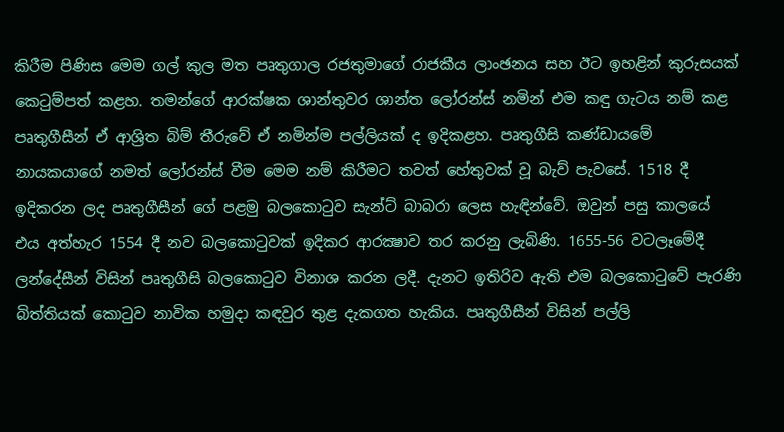කිරීම පිණිස මෙම ගල් කුල මත පෘතුගාල රජතුමාගේ රාජකීය ලාංඡනය සහ ඊට ඉහළින් කුරුසයක් කෙටුම්පත් කළහ. තමන්ගේ ආරක්ෂක ශාන්තුවර ශාන්ත ලෝරන්ස් නමින් එම කඳු ගැටය නම් කළ පෘතුගීසීන් ඒ ආශ්‍රිත බිම් තීරුවේ ඒ නමින්ම පල්ලියක් ද ඉදිකළහ. පෘතුගීසි කණ්ඩායමේ නායකයාගේ නමත් ලෝරන්ස් වීම මෙම නම් කිරීමට තවත් හේතුවක් වූ බැව් පැවසේ. 1518 දී ඉදිකරන ලද පෘතුගීසීන් ගේ පළමු බලකොටුව සැන්ට් බාබරා ලෙස හැඳින්වේ. ඔවුන් පසු කාලයේ එය අත්හැර 1554 දී නව බලකොටුවක් ඉදිකර ආරක්‍ෂාව තර කරනු ලැබිණි. 1655-56 වටලෑමේදී ලන්දේසීන් විසින් පෘතුගීසි බලකොටුව විනාශ කරන ලදී. දැනට ඉතිරිව ඇති එම බලකොටුවේ පැරණි බිත්තියක් කොටුව නාවික හමුදා කඳවුර තුළ දැකගත හැකිය. පෘතුගීසීන් විසින් පල්ලි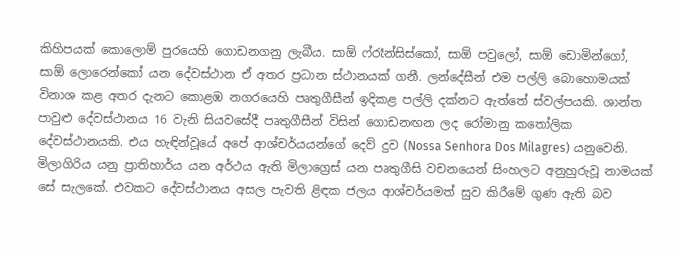කිහිපයක් කොලොම් පුරයෙහි ගොඩනගනු ලැබීය. සාඕ ෆ්රෑන්සිස්කෝ, සාඕ පවුලෝ, සාඕ ඩොමින්ගෝ, සාඕ ලොරෙන්කෝ යන දේවස්ථාන ඒ අතර ප්‍රධාන ස්ථානයක් ගනී. ලන්දේසීන් එම පල්ලි බොහොමයක් විනාශ කළ අතර දැනට කොළඹ නගරයෙහි පෘතුගීසීන් ඉදිකළ පල්ලි දක්නට ඇත්තේ ස්වල්පයකි. ශාන්ත පාවුළු දේවස්ථානය 16 වැනි සියවසේදී පෘතුගීසීන් විසින් ගොඩනඟන ලද රෝමානු කතෝලික දේවස්ථානයකි. එය හැඳින්වූයේ අපේ ආශ්චර්යයන්ගේ දෙව් දුව (Nossa Senhora Dos Milagres) යනුවෙනි. මිලාගිරිය යනු ප්‍රාතිහාර්ය යන අර්ථය ඇති මිලාග්‍රෙස් යන පෘතුගීසි වචනයෙන් සිංහලට අනුහුරුවූ නාමයක් සේ සැලකේ. එවකට දේවස්ථානය අසල පැවති ළිඳක ජලය ආශ්චර්යමත් සුව කිරීමේ ගුණ ඇති බව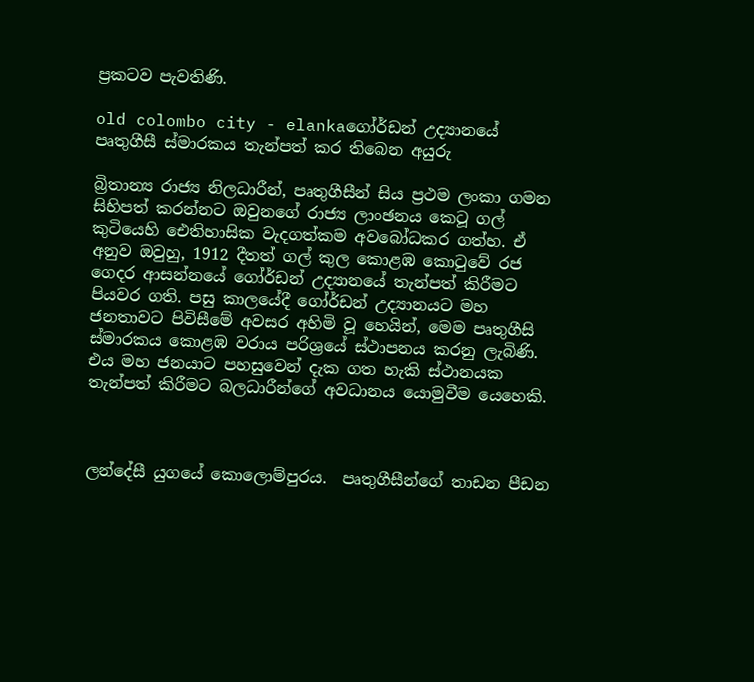ප්‍රකටව පැවතිණි.

old colombo city - elankaගෝර්ඩන් උද්‍යානයේ පෘතුගීසී ස්මාරකය තැන්පත් කර තිබෙන අයුරු

බ්‍රිතාන්‍ය රාජ්‍ය නිලධාරීන්, පෘතුගීසීන් සිය ප්‍රථම ලංකා ගමන සිහිපත් කරන්නට ඔවුනගේ රාජ්‍ය ලාංඡනය කෙටූ ගල් කුටියෙහි ඓතිහාසික වැදගත්කම අවබෝධකර ගත්හ. ඒ අනුව ඔවුහු, 1912 දීතත් ගල් කුල කොළඹ කොටුවේ රජ ගෙදර ආසන්නයේ ගෝර්ඩන් උද්‍යානයේ තැන්පත් කිරීමට පියවර ගති. පසු කාලයේදී ගෝර්ඩන් උද්‍යානයට මහ ජනතාවට පිවිසීමේ අවසර අහිමි වූ හෙයින්, මෙම පෘතුගීසි ස්මාරකය කොළඹ වරාය පරිශ්‍රයේ ස්ථාපනය කරනු ලැබිණි. එය මහ ජනයාට පහසුවෙන් දැක ගත හැකි ස්ථානයක තැන්පත් කිරීමට බලධාරීන්ගේ අවධානය යොමුවීම යෙහෙකි.



ලන්දේසී යුගයේ කොලොම්පුරය.  පෘතුගීසීන්ගේ තාඩන පීඩන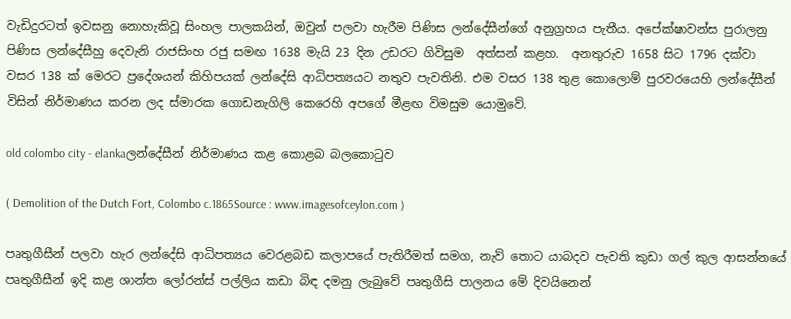වැඩිදුරටත් ඉවසනු නොහැකිවූ සිංහල පාලකයින්, ඔවුන් පලවා හැරීම පිණිස ලන්දේසීන්ගේ අනුග්‍රහය පැතීය. අපේක්ෂාවන්ස පුරාලනු පිණිස ලන්දේසීහු දෙවැනි රාජසිංහ රජු සමඟ 1638 මැයි 23 දින උඩරට ගිවිසුම  අත්සන් කළහ.  අනතුරුව 1658 සිට 1796 දක්වා වසර 138 ක් මෙරට ප්‍රදේශයන් කිහිපයක් ලන්දේසි ආධිපත්‍යයට නතුව පැවතිනි. එම වසර 138 තුළ කොලොම් පුරවරයෙහි ලන්දේසීන් විසින් නිර්මාණය කරන ලද ස්මාරක ගොඩනැගිලි කෙරෙහි අපගේ මීළඟ විමසුම යොමුවේ.

old colombo city - elankaලන්දේසීන් නිර්මාණය කළ කොළබ බලකොටුව

( Demolition of the Dutch Fort, Colombo c.1865Source : www.imagesofceylon.com )

පෘතුගීසීන් පලවා හැර ලන්දේසි ආධිපත්‍යය වෙරළබඩ කලාපයේ පැතිරීමත් සමග, නැව් තොට යාබදව පැවති කුඩා ගල් කුල ආසන්නයේ පෘතුගීසීන් ඉදි කළ ශාන්ත ලෝරන්ස් පල්ලිය කඩා බිඳ දමනු ලැබුවේ පෘතුගීසි පාලනය මේ දිවයිනෙන්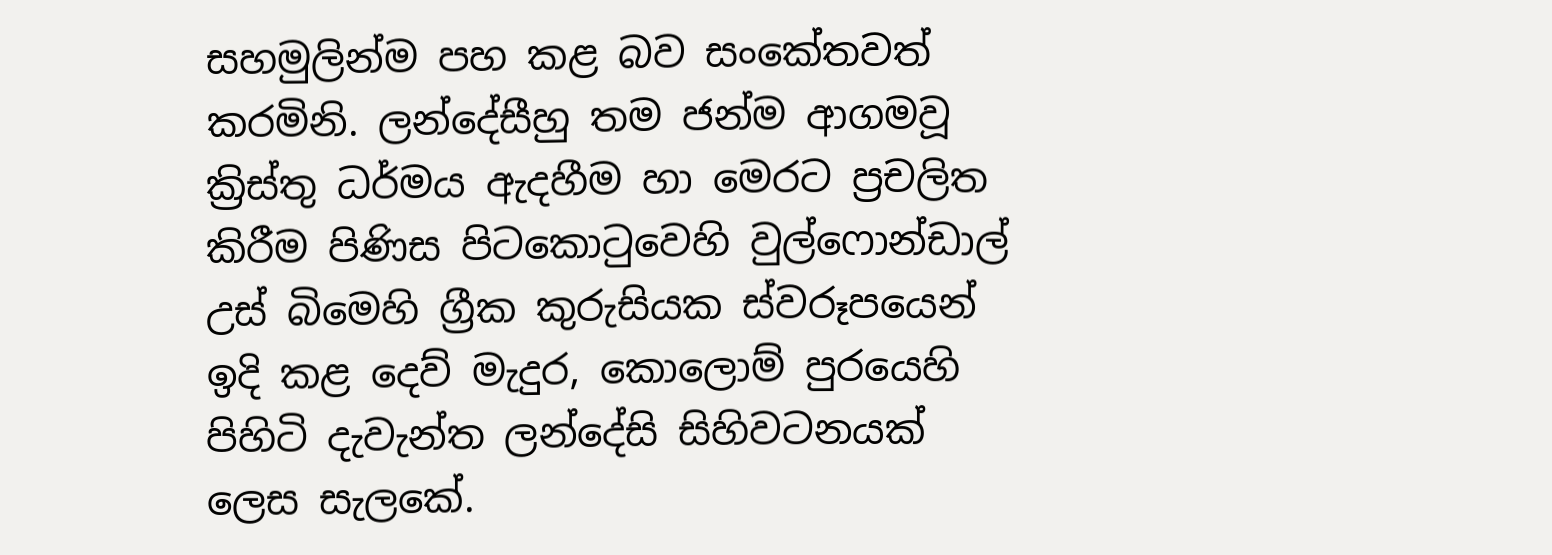සහමුලින්ම පහ කළ බව සංකේතවත් කරමිනි. ලන්දේසීහු තම ජන්ම ආගමවූ ක්‍රිස්තු ධර්මය ඇදහීම හා මෙරට ප්‍රචලිත කිරීම පිණිස පිටකොටුවෙහි වුල්ෆොන්ඩාල් උස් බිමෙහි ග්‍රීක කුරුසියක ස්වරූපයෙන් ඉදි කළ දෙව් මැදුර, කොලොම් පුරයෙහි පිහිටි දැවැන්ත ලන්දේසි සිහිවටනයක් ලෙස සැලකේ.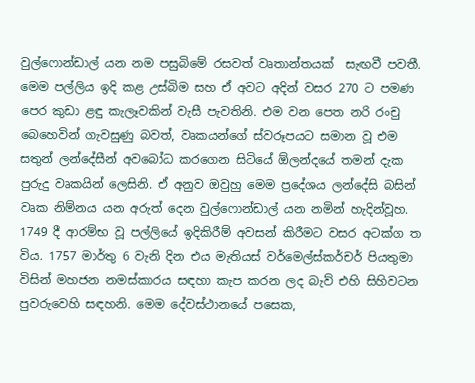වුල්ෆොන්ඩාල් යන නම පසුබිමේ රසවත් වෘතාන්තයක්  සැඟවී පවතී. මෙම පල්ලිය ඉදි කළ උස්බිම සහ ඒ අවට අදින් වසර 270 ට පමණ පෙර කුඩා ළඳු කැලෑවකින් වැසී පැවතිනි. එම වන පෙත නරි රංචු බෙහෙවින් ගැවසුණු බවත්, වෘකයන්ගේ ස්වරූපයට සමාන වූ එම සතුන් ලන්දේසීන් අවබෝධ කරගෙන සිටියේ ඕලන්දයේ තමන් දැක පුරුදු වෘකයින් ලෙසිනි. ඒ අනුව ඔවුහු මෙම ප්‍රදේශය ලන්දේසි බසින් වෘක නිම්නය යන අරුත් දෙන වුල්ෆොන්ඩාල් යන නමින් හැදින්වූහ. 1749 දී ආරම්භ වූ පල්ලියේ ඉදිකිරීම් අවසන් කිරීමට වසර අටක්ග ත විය. 1757 මාර්තු 6 වැනි දින එය මැතියස් වර්මෙල්ස්කර්චර් පියතුමා විසින් මහජන නමස්කාරය සඳහා කැප කරන ලද බැව් එහි සිහිවටන පුවරුවෙහි සඳහනි. මෙම දේවස්ථානයේ පසෙක,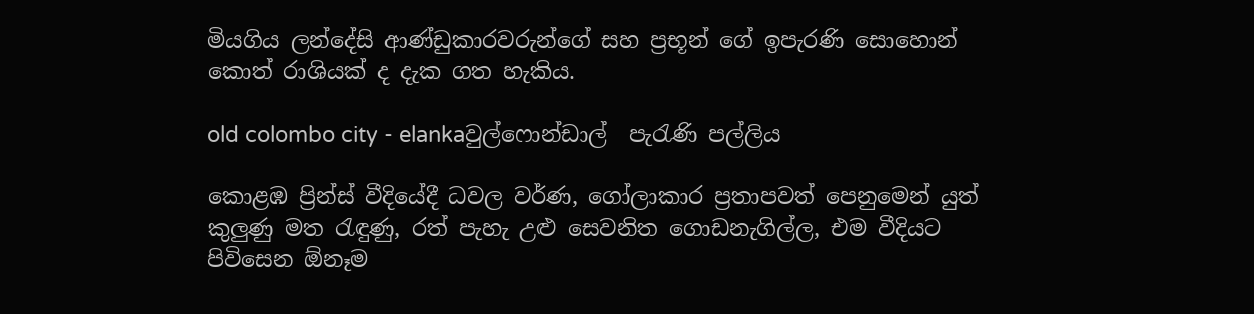මියගිය ලන්දේසි ආණ්ඩුකාරවරුන්ගේ සහ ප්‍රභූන් ගේ ඉපැරණි සොහොන් කොත් රාශියක් ද දැක ගත හැකිය.

old colombo city - elankaවුල්ෆොන්ඩාල්  පැරැණි පල්ලිය

කොළඹ ප්‍රින්ස් වීදියේදී ධවල වර්ණ, ගෝලාකාර ප්‍රතාපවත් පෙනුමෙන් යුත් කුලු‍ණු මත රැඳුණු, රත් පැහැ උළු සෙවනිත ගොඩනැගිල්ල, එම වීදියට පිවිසෙන ඕනෑම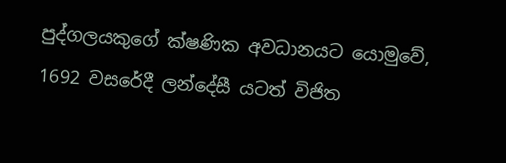පුද්ගලයකුගේ ක්ෂණික අවධානයට යොමුවේ, 1692 වසරේදී ලන්දේසී යටත් විජිත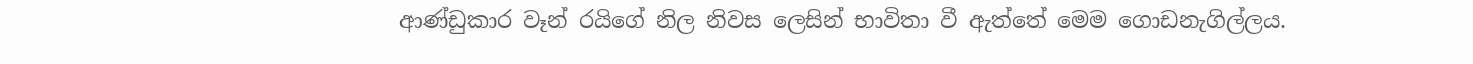ආණ්ඩුකාර වෑන් රයිගේ නිල නිවස ලෙසින් භාවිතා වී ඇත්තේ මෙම ගොඩනැගිල්ලය.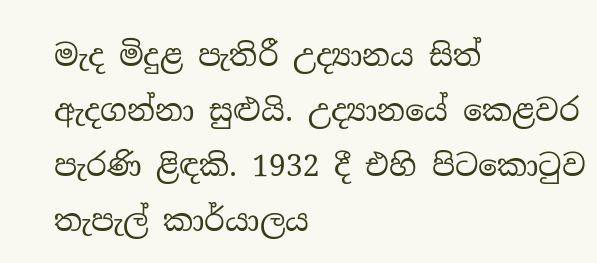මැද මිදුළ පැතිරී උද්‍යානය සිත් ඇදගන්නා සුළුයි. උද්‍යානයේ කෙළවර පැරණි ළිඳකි. 1932 දී එහි පිටකොටුව තැපැල් කාර්යාලය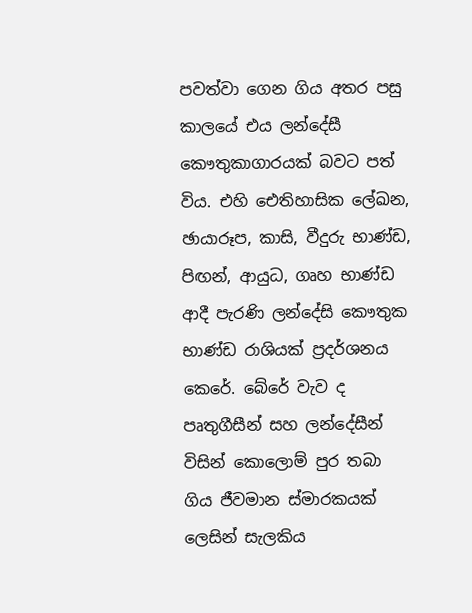පවත්වා ගෙන ගිය අතර පසු කාලයේ එය ලන්දේසී කෞතුකාගාරයක් බවට පත් විය. එහි ඓතිහාසික ලේඛන, ඡායාරූප, කාසි, වීදුරු භාණ්ඩ, පිඟන්, ආයුධ, ගෘහ භාණ්ඩ ආදී පැරණි ලන්දේසි කෞතුක භාණ්ඩ රාශියක් ප්‍රදර්ශනය කෙරේ. බේරේ වැව ද පෘතුගීසීන් සහ ලන්දේසීන් විසින් කොලොම් පුර තබා ගිය ජීවමාන ස්මාරකයක් ලෙසින් සැලකිය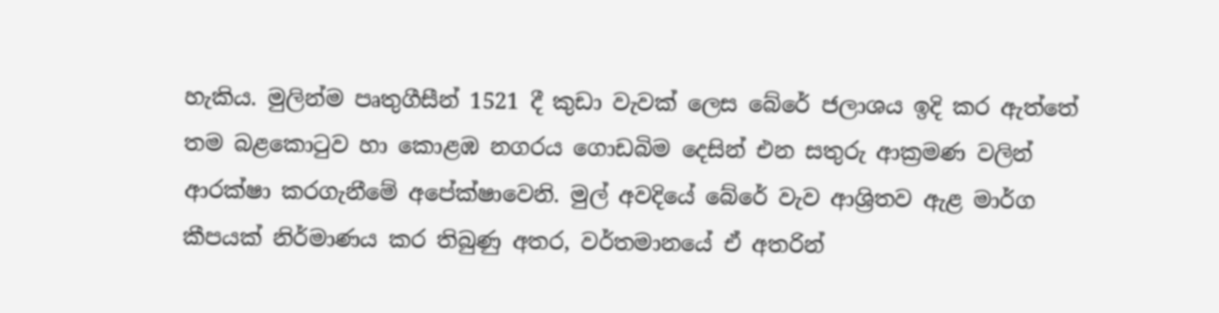හැකිය. මුලින්ම පෘතුගීසීන් 1521 දී කුඩා වැවක් ලෙස බේරේ ජලාශය ඉදි කර ඇත්තේ තම බළකොටුව හා කොළඹ නගරය ගොඩබිම දෙසින් එන සතුරු ආක්‍රමණ වලින් ආරක්ෂා කරගැනීමේ අපේක්ෂාවෙනි. මුල් අවදියේ බේරේ වැව ආශ්‍රිතව ඇළ මාර්ග කීපයක් නිර්මාණය කර තිබුණු අතර, වර්තමානයේ ඒ අතරින්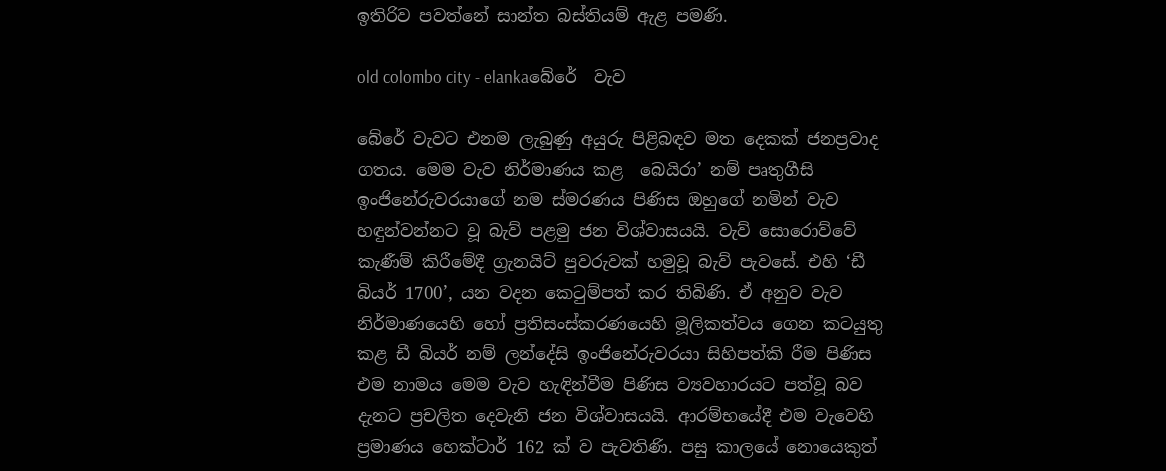ඉතිරිව පවත්නේ සාන්ත බස්තියම් ඇළ පමණි.

old colombo city - elankaබේරේ  වැව

බේරේ වැවට එනම ලැබුණු අයුරු පිළිබඳව මත දෙකක් ජනප්‍රවාද ගතය. මෙම වැව නිර්මාණය කළ  බෙයිරා’ නම් පෘතුගීසි ඉංජිනේරුවරයාගේ නම ස්මරණය පිණිස ඔහුගේ නමින් වැව හඳුන්වන්නට වූ බැව් පළමු ජන විශ්වාසයයි. වැව් සොරොව්වේ කැණීම් කිරීමේදී ග්‍රැනයිට් පුවරුවක් හමුවූ බැව් පැවසේ. එහි ‘ඩී බියර් 1700’, යන වදන කෙටුම්පත් කර තිබිණි. ඒ අනුව වැව නිර්මාණයෙහි හෝ ප්‍රතිසංස්කරණයෙහි මූලිකත්වය ගෙන කටයුතු කළ ඩී බියර් නම් ලන්දේසි ඉංජිනේරුවරයා සිහිපත්කි රීම පිණිස එම නාමය මෙම වැව හැඳින්වීම පිණිස ව්‍යවහාරයට පත්වූ බව දැනට ප්‍රචලිත දෙවැනි ජන විශ්වාසයයි. ආරම්භයේදී එම වැවෙහි ප්‍රමාණය හෙක්ටාර් 162 ක් ව පැවතිණි. පසු කාලයේ නොයෙකුත්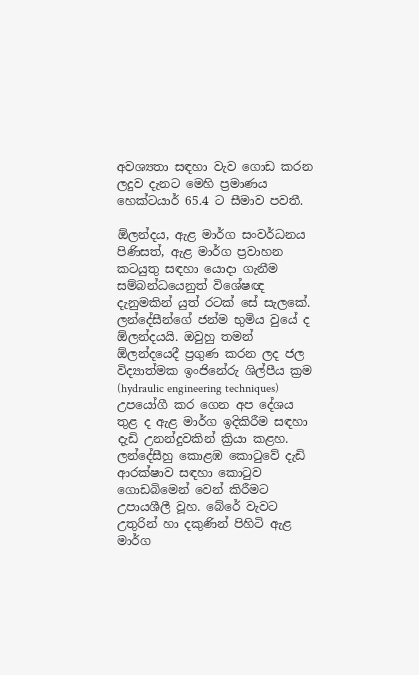අවශ්‍යතා සඳහා වැව ගොඩ කරන ලදුව දැනට මෙහි ප්‍රමාණය හෙක්ටයාර් 65.4 ට සීමාව පවතී.

ඕලන්දය, ඇළ මාර්ග සංවර්ධනය පිණිසත්, ඇළ මාර්ග ප්‍රවාහන කටයුතු සඳහා යොදා ගැනීම සම්බන්ධයෙනුත් විශේෂඥ දැනුමකින් යුත් රටක් සේ සැලකේ. ලන්දේසීන්ගේ ජන්ම භුමිය වුයේ ද ඕලන්දයයි. ඔවුහු තමන් ඕලන්දයෙදී ප්‍රගුණ කරන ලද ජල විද්‍යාත්මක ඉංජිනේරු ශිල්පීය ක්‍රම (hydraulic engineering techniques) උපයෝගී කර ගෙන අප දේශය තුළ ද ඇළ මාර්ග ඉදිකිරීම සඳහා දැඩි උනන්දුවකින් ක්‍රියා කළහ. ලන්දේසීහු කොළඹ කොටුවේ දැඩි ආරක්ෂාව සඳහා කොටුව ගොඩබිමෙන් වෙන් කිරීමට උපායශීලී වූහ. බේරේ වැවට උතුරින් හා දකුණින් පිහිටි ඇළ මාර්ග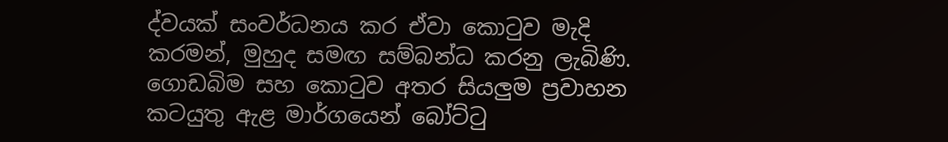ද්වයක් සංවර්ධනය කර ඒවා කොටුව මැදි කරමන්, මුහුද සමඟ සම්බන්ධ කරනු ලැබිණි. ගොඩබිම සහ කොටුව අතර සියලු‍ම ප්‍රවාහන කටයුතු ඇළ මාර්ගයෙන් බෝට්ටු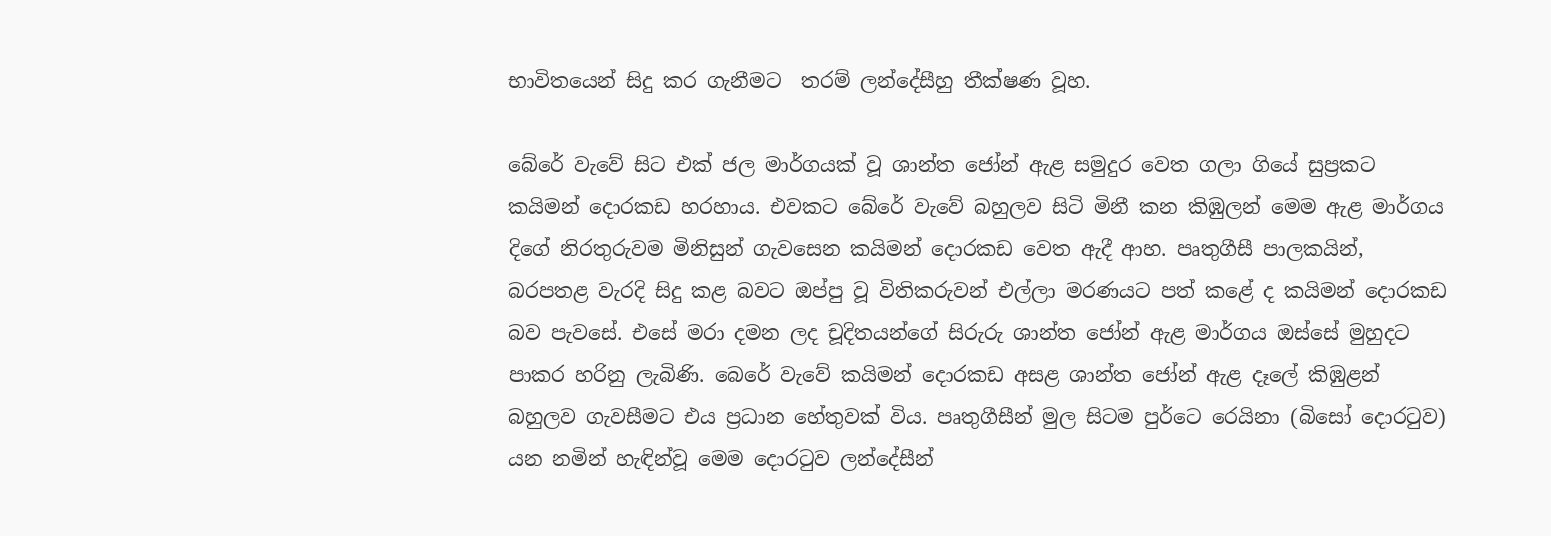භාවිතයෙන් සිදු කර ගැනීමට  තරම් ලන්දේසීහු තීක්ෂණ වූහ.

බේරේ වැවේ සිට එක් ජල මාර්ගයක් වූ ශාන්ත ජෝන් ඇළ සමුදුර වෙත ගලා ගියේ සුප්‍රකට කයිමන් දොරකඩ හරහාය. එවකට බේරේ වැවේ බහුලව සිටි මිනී කන කිඹුලන් මෙම ඇළ මාර්ගය දිගේ නිරතුරුවම මිනිසුන් ගැවසෙන කයිමන් දොරකඩ වෙත ඇදී ආහ. පෘතුගීසී පාලකයින්, බරපතළ වැරදි සිදු කළ බවට ඔප්පු වූ විතිකරුවන් එල්ලා මරණයට පත් කළේ ද කයිමන් දොරකඩ බව පැවසේ. එසේ මරා දමන ලද චූදිතයන්ගේ සිරුරු ශාන්ත ජෝන් ඇළ මාර්ගය ඔස්සේ මුහුදට පාකර හරිනු ලැබිණි. බෙරේ වැවේ කයිමන් දොරකඩ අසළ ශාන්ත ජෝන් ඇළ දෑලේ කිඹුළන් බහුලව ගැවසීමට එය ප්‍රධාන හේතුවක් විය. පෘතුගීසීන් මුල සිටම පුර්ටෙ රෙයිනා (බිසෝ දොරටුව) යන නමින් හැඳින්වූ මෙම දොරටුව ලන්දේසීන්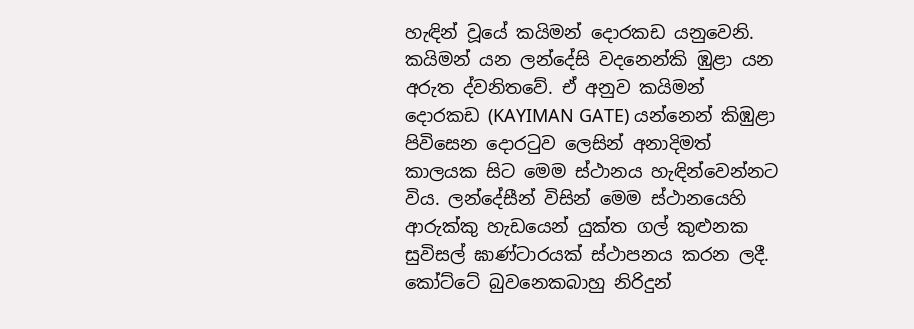හැඳින් වූයේ කයිමන් දොරකඩ යනුවෙනි. කයිමන් යන ලන්දේසි වදනෙන්කි ඹුළා යන අරුත ද්වනිතවේ. ඒ අනුව කයිමන් දොරකඩ (KAYIMAN GATE) යන්නෙන් කිඹුළා පිවිසෙන දොරටුව ලෙසින් අනාදිමත් කාලයක සිට මෙම ස්ථානය හැඳින්වෙන්නට විය. ලන්දේසීන් විසින් මෙම ස්ථානයෙහි ආරුක්කු හැඩයෙන් යුක්ත ගල් කුළුනක සුවිසල් ඝාණ්ටාරයක් ස්ථාපනය කරන ලදී. කෝට්ටේ බුවනෙකබාහු නිරිදුන්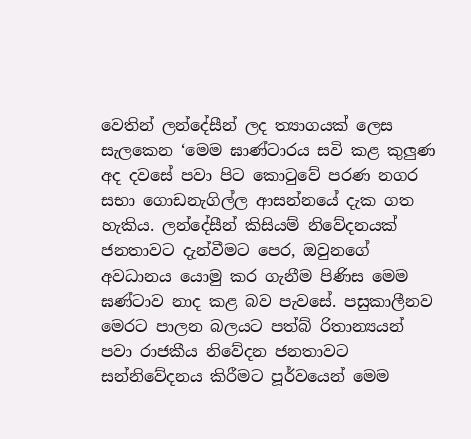වෙතින් ලන්දේසීන් ලද ත්‍යාගයක් ලෙස සැලකෙන ‘මෙම ඝාණ්ටාරය සවි කළ කුලු‍ණ අද දවසේ පවා පිට කොටුවේ පරණ නගර සභා ගොඩනැගිල්ල ආසන්නයේ දැක ගත හැකිය. ලන්දේසීන් කිසියම් නිවේදනයක් ජනතාවට දැන්වීමට පෙර, ඔවුනගේ අවධානය යොමු කර ගැනීම පිණිස මෙම ඝණ්ටාව නාද කළ බව පැවසේ. පසුකාලීනව මෙරට පාලන බලයට පත්බ්‍ රිතාන්‍යයන් පවා රාජකීය නිවේදන ජනතාවට සන්නිවේදනය කිරීමට පූර්වයෙන් මෙම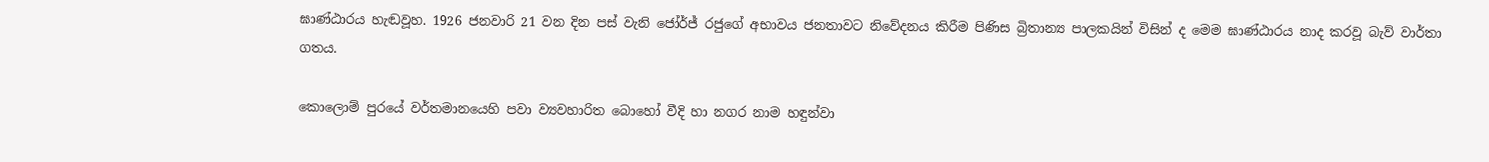ඝාණ්ඨාරය හැඬවූහ. 1926 ජනවාරි 21 වන දින පස් වැනි ජෝර්ජ් රජුගේ අභාවය ජනතාවට නිවේදනය කිරීම පිණිස බ්‍රිතාන්‍ය පාලකයින් විසින් ද මෙම ඝාණ්ඨාරය නාද කරවූ බැව් වාර්තා ගතය.

කොලොම් පුරයේ වර්තමානයෙහි පවා ව්‍යවහාරිත බොහෝ වීදි හා නගර නාම හඳුන්වා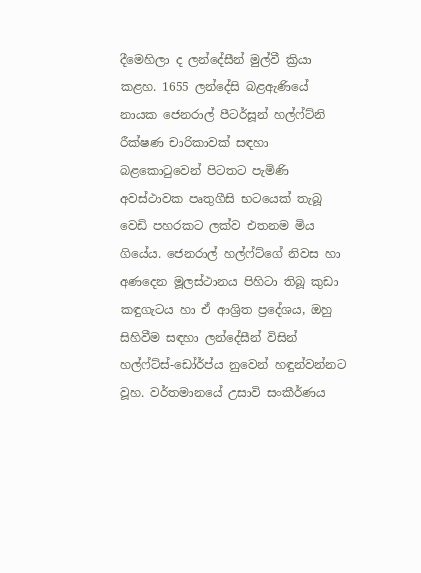දීමෙහිලා ද ලන්දේසීන් මුල්වී ක්‍රියා කළහ. 1655 ලන්දේසි බළඇණියේ නායක ජෙනරාල් පීටර්සූන් හල්ෆ්ට්නි රීක්ෂණ චාරිකාවක් සඳහා බළකොටුවෙන් පිටතට පැමිණි අවස්ථාවක පෘතුගීසි භටයෙක් තැබූ වෙඩි පහරකට ලක්ව එතනම මිය ගියේය. ජෙනරාල් හල්ෆ්ට්ගේ නිවස හා අණදෙන මූලස්ථානය පිහිටා තිබූ කුඩා කඳුගැටය හා ඒ ආශ්‍රිත ප්‍රදේශය, ඔහු සිහිවීම සඳහා ලන්දේසීන් විසින් හල්ෆ්ට්ස්-ඩෝර්ප්ය නුවෙන් හඳුන්වන්නට වූහ. වර්තමානයේ උසාවි සංකීර්ණය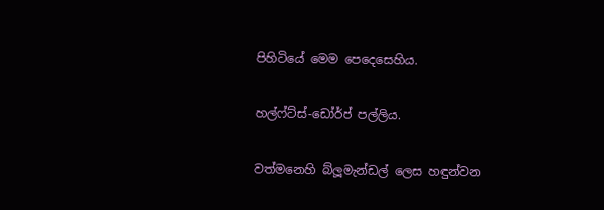පිහිටියේ මෙම පෙදෙසෙහිය.

හල්ෆ්ට්ස්-ඩෝර්ප් පල්ලිය.

වත්මනෙහි බ්ලූමැන්ඩල් ලෙස හඳුන්වන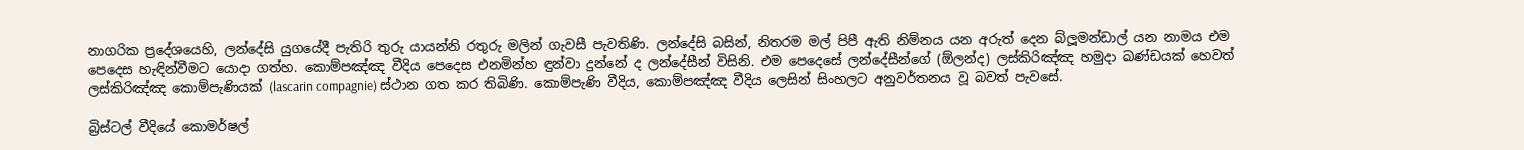නාගරික ප්‍රදේශයෙහි, ලන්දේසි යුගයේදී පැතිරි තුරු යායන්නි රතුරු මලින් ගැවසී පැවතිණි. ලන්දේසි බසින්, නිතරම මල් පිපී ඇති නිම්නය යන අරුත් දෙන බ්ලූමන්ඩාල් යන නාමය එම පෙදෙස හැඳින්වීමට යොදා ගත්හ. කොම්පඤ්ඤ වීදිය පෙදෙස එනමින්හ ඳුන්වා දුන්නේ ද ලන්දේසීන් විසිනි. එම පෙදෙසේ ලන්දේසීන්ගේ (ඕලන්ද) ලස්කිරිඤ්ඤ හමුදා ඛණ්ඩයක් හෙවත් ලස්කිරිඤ්ඤ කොම්පැණියක් (lascarin compagnie) ස්ථාන ගත කර තිබිණි. කොම්පැණි වීදිය, කොම්පඤ්ඤ වීදිය ලෙසින් සිංහලට අනුවර්තනය වූ බවත් පැවසේ.

බ්‍රිස්ටල් වීදියේ කොමර්ෂල්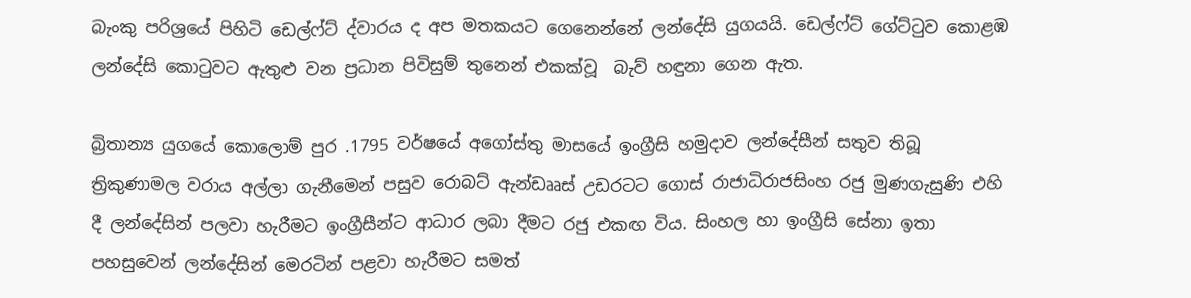බැංකු පරිශ්‍රයේ පිහිටි ඩෙල්ෆ්ට් ද්වාරය ද අප මතකයට ගෙනෙන්නේ ලන්දේසි යුගයයි. ඩෙල්ෆ්ට් ගේට්ටුව කොළඹ ලන්දේසි කොටුවට ඇතුළු වන ප්‍රධාන පිවිසුම් තුනෙන් එකක්වූ  බැව් හඳුනා ගෙන ඇත.

බ්‍රිතාන්‍ය යුගයේ කොලොම් පුර .1795 වර්ෂයේ අගෝස්තු මාසයේ ඉංග්‍රීසි හමුදාව ලන්දේසීන් සතුව තිබූ ත්‍රිකුණාමල වරාය අල්ලා ගැනීමෙන් පසුව රොබට් ඇන්ඩෲස් උඩරටට ගොස් රාජාධිරාජසිංහ රජු මුණගැසුණි එහි දී ලන්දේසින් පලවා හැරීමට ඉංග්‍රීසීන්ට ආධාර ලබා දීමට රජු එකඟ විය. සිංහල හා ඉංග්‍රීසි සේනා ඉතා පහසුවෙන් ලන්දේසින් මෙරටින් පළවා හැරීමට සමත්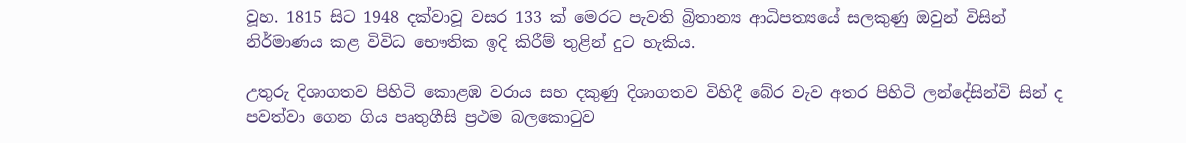වූහ. 1815 සිට 1948 දක්වාවූ වසර 133 ක් මෙරට පැවති බ්‍රිතාන්‍ය ආධිපත්‍යයේ සලකුණු ඔවුන් විසින් නිර්මාණය කළ විවිධ භෞතික ඉදි කිරීම් තුළින් දුට හැකිය.

උතුරු දිශාගතව පිහිටි කොළඹ වරාය සහ දකුණු දිශාගතව විහිදී බේර වැව අතර පිහිටි ලන්දේසින්වි සින් ද පවත්වා ගෙන ගිය පෘතුගීසි ප්‍රථම බලකොටුව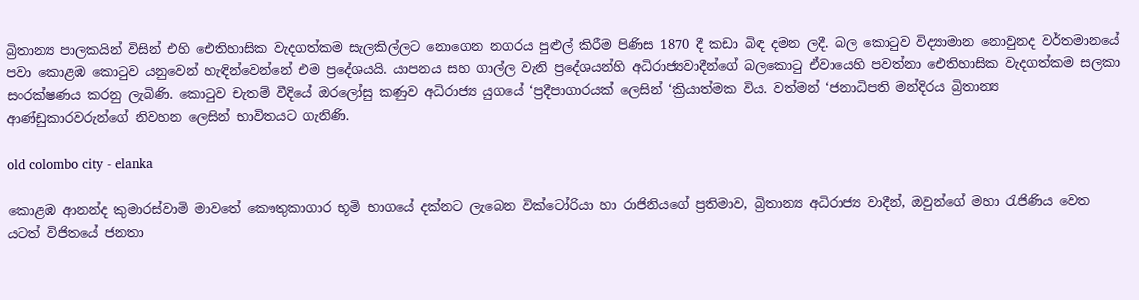බ්‍රිතාන්‍ය පාලකයින් විසින් එහි ඓතිහාසික වැදගත්කම සැලකිල්ලට නොගෙන නගරය පුළුල් කිරීම පිණිස 1870 දී කඩා බිඳ දමන ලදී. බල කොටුව විද්‍යාමාන නොවුනද වර්තමානයේ පවා කොළඹ කොටුව යනුවෙන් හැඳින්වෙන්නේ එම ප්‍රදේශයයි. යාපනය සහ ගාල්ල වැනි ප්‍රදේශයන්හි අධිරාජ්‍යවාදීන්ගේ බලකොටු ඒවායෙහි පවත්නා ඓතිහාසික වැදගත්කම සලකා සංරක්ෂණය කරනු ලැබිණි. කොටුව චැතම් වීදියේ ඔරලෝසු කණුව අධිරාජ්‍ය යුගයේ ‘ප්‍රදීපාගාරයක් ලෙසින් ‘ක්‍රියාත්මක විය. වත්මන් ‘ජනාධිපති මන්දිරය බ්‍රිතාන්‍ය ආණ්ඩුකාරවරුන්ගේ නිවහන ලෙසින් භාවිතයට ගැනිණි.

old colombo city - elanka

කොළඹ ආනන්ද කුමාරස්වාමි මාවතේ කෞතුකාගාර භූමි භාගයේ දක්නට ලැබෙන වික්ටෝරියා හා රාජිනියගේ ප්‍රතිමාව, බ්‍රිතාන්‍ය අධිරාජ්‍ය වාදීන්, ඔවුන්ගේ මහා රැජිණිය වෙත යටත් විජිතයේ ජනතා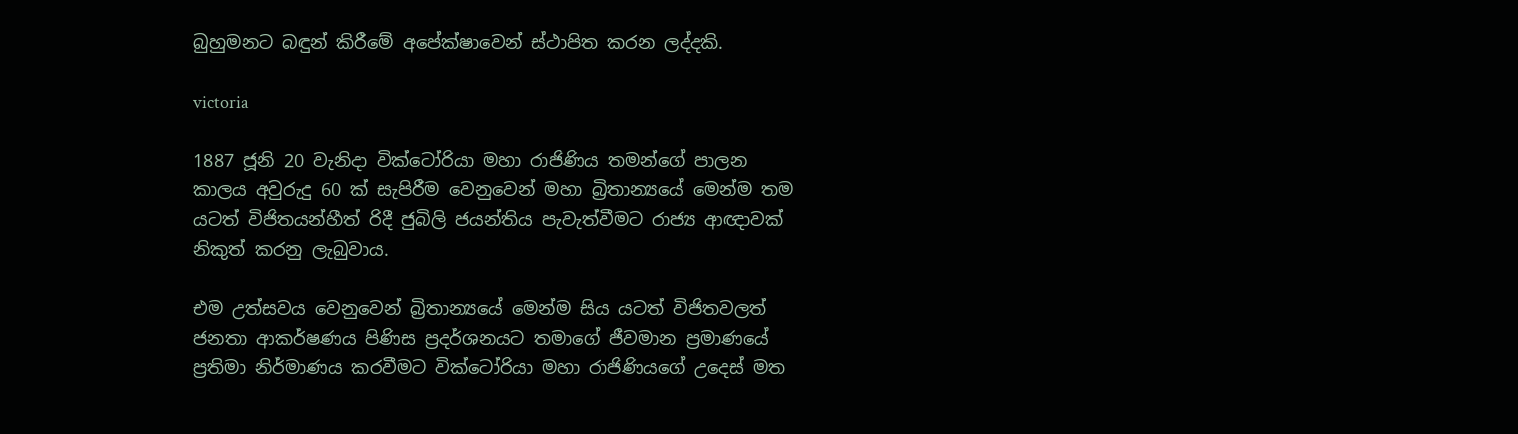බුහුමනට බඳුන් කිරීමේ අපේක්ෂාවෙන් ස්ථාපිත කරන ලද්දකි.

victoria

1887 ජූනි 20 වැනිදා වික්ටෝරියා මහා රාජිණිය තමන්ගේ පාලන කාලය අවුරුදු 60 ක් සැපිරීම වෙනුවෙන් මහා බ්‍රිතාන්‍යයේ මෙන්ම තම යටත් විජිතයන්හීත් රිදී ජුබිලි ජයන්තිය පැවැත්වීමට රාජ්‍ය ආඥාවක් නිකුත් කරනු ලැබුවාය.

එම උත්සවය වෙනුවෙන් බ්‍රිතාන්‍යයේ මෙන්ම සිය යටත් විජිතවලත් ජනතා ආකර්ෂණය පිණිස ප්‍රදර්ශනයට තමාගේ ජීවමාන ප්‍රමාණයේ ප්‍රතිමා නිර්මාණය කරවීමට වික්ටෝරියා මහා රාජිණියගේ උදෙස් මත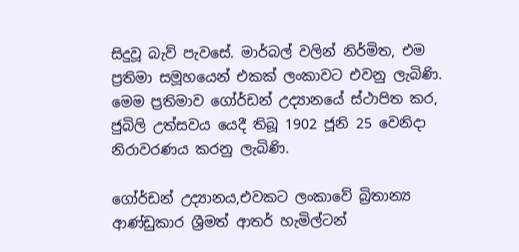සිදුවූ බැව් පැවසේ. මාර්බල් වලින් නිර්මිත, එම ප්‍රතිමා සමූහයෙන් එකක් ලංකාවට එවනු ලැබිණි. මෙම ප්‍රතිමාව ගෝර්ඩන් උද්‍යානයේ ස්ථාපිත කර, ජුබිලි උත්සවය යෙදී තිබූ 1902 ජූනි 25 වෙනිදා නිරාවරණය කරනු ලැබිණි.

ගෝර්ඩන් උද්‍යානය,එවකට ලංකාවේ බ්‍රිතාන්‍ය ආණ්ඩුකාර ශ්‍රීමත් ආතර් හැමිල්ටන්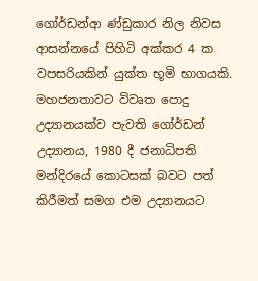ගෝර්ඩන්ආ ණ්ඩුකාර නිල නිවස ආසන්නයේ පිහිටි අක්කර 4 ක වපසරියකින් යුක්ත භූමි භාගයකි. මහජනතාවට විවෘත පොදු උද්‍යානයක්ව පැවති ගෝර්ඩන් උද්‍යානය, 1980 දී ජනාධිපති මන්දිරයේ කොටසක් බවට පත් කිරීමත් සමග එම උද්‍යානයට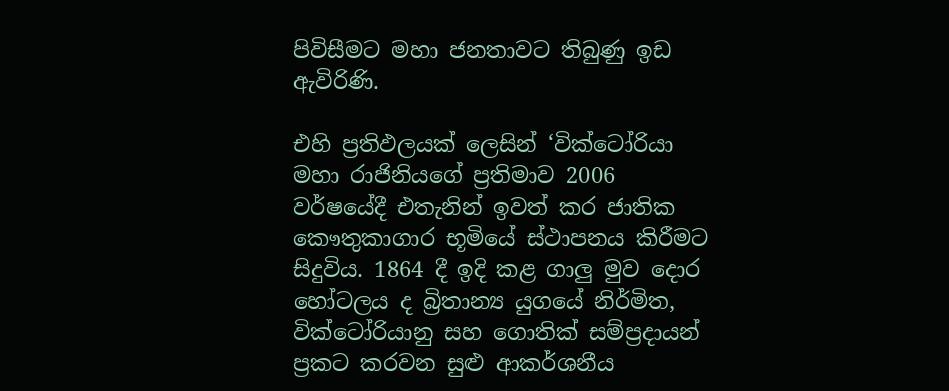පිවිසීමට මහා ජනතාවට තිබුණු ඉඩ ඇවිරිණි.

එහි ප්‍රතිඵලයක් ලෙසින් ‘වික්ටෝරියා මහා රාජිනියගේ ප්‍රතිමාව 2006 වර්ෂයේදී එතැනින් ඉවත් කර ජාතික කෞතුකාගාර භූමියේ ස්ථාපනය කිරීමට සිදුවිය. 1864 දී ඉදි කළ ගාලු‍ මුව දොර හෝටලය ද බ්‍රිතාන්‍ය යුගයේ නිර්මිත, වික්ටෝරියානු සහ ගොතික් සම්ප්‍රදායන් ප්‍රකට කරවන සුළු ආකර්ශනීය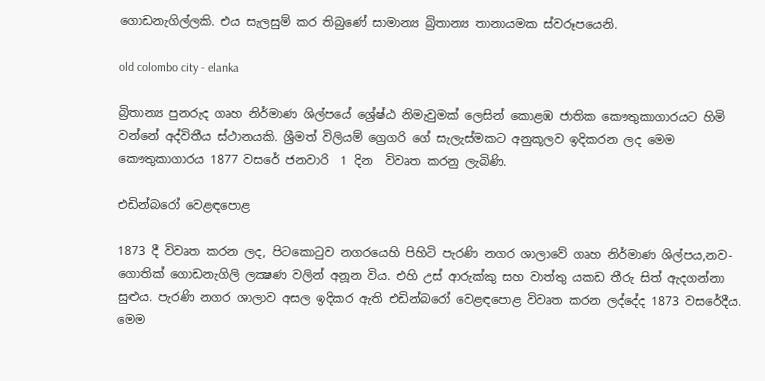ගොඩනැගිල්ලකි. එය සැලසුම් කර තිබුණේ සාමාන්‍ය බ්‍රිතාන්‍ය තානායමක ස්වරූපයෙනි.

old colombo city - elanka

බ්‍රිතාන්‍ය පුනරුද ගෘහ නිර්මාණ ශිල්පයේ ශ්‍රේෂ්ඨ නිමැවුමක් ලෙසින් කොළඹ ජාතික කෞතුකාගාරයට හිමි වන්නේ අද්විතීය ස්ථානයකි. ශ්‍රීමත් විලියම් ග්‍රෙගරි ගේ සැලැස්මකට අනුකූලව ඉදිකරන ලද මෙම කෞතුකාගාරය 1877 වසරේ ජනවාරි  1 දින  විවෘත කරනු ලැබිණි.

එඩින්බරෝ වෙළඳපොළ

1873 දී විවෘත කරන ලද, පිටකොටුව නගරයෙහි පිහිටි පැරණි නගර ශාලාවේ ගෘහ නිර්මාණ ශිල්පය,නව-ගොතික් ගොඩනැගිලි ලක්‍ෂණ වලින් අනූන විය. එහි උස් ආරුක්කු සහ වාත්තු යකඩ තීරු සිත් ඇදගන්නා සුළුය. පැරණි නගර ශාලාව අසල ඉදිකර ඇති එඩින්බරෝ වෙළඳපොළ විවෘත කරන ලද්දේද 1873 වසරේදීය. මෙම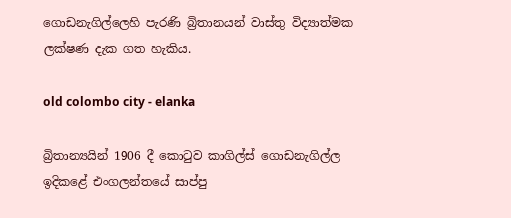ගොඩනැගිල්ලෙහි පැරණි බ්‍රිතානයන් වාස්තු විද්‍යාත්මක ලක්ෂණ දැක ගත හැකිය.

old colombo city - elanka

බ්‍රිතාන්‍යයින් 1906 දී කොටුව කාගිල්ස් ගොඩනැගිල්ල ඉදිකළේ එංගලන්තයේ සාප්පු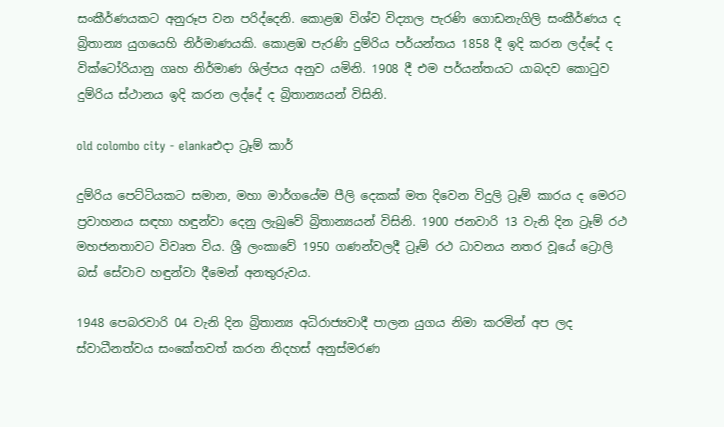සංකීර්ණයකට අනුරූප වන පරිද්දෙනි. කොළඹ විශ්ව විද්‍යාල පැරණි ගොඩනැගිලි සංකීර්ණය ද බ්‍රිතාන්‍ය යුගයෙහි නිර්මාණයකි. කොළඹ පැරණි දුම්රිය පර්යන්තය 1858 දී ඉදි කරන ලද්දේ ද වික්ටෝරියානු ගෘහ නිර්මාණ ශිල්පය අනුව යමිනි. 1908 දී එම පර්යන්තයට යාබදව කොටුව දුම්රිය ස්ථානය ඉදි කරන ලද්දේ ද බ්‍රිතාන්‍යයන් විසිනි.

old colombo city - elankaඑදා ට්‍රෑම් කාර්

දුම්රිය පෙට්ටියකට සමාන, මහා මාර්ගයේම පීලි දෙකක් මත දිවෙන විදුලි ට්‍රෑම් කාරය ද මෙරට ප්‍රවාහනය සඳහා හඳුන්වා දෙනු ලැබුවේ බ්‍රිතාන්‍යයන් විසිනි. 1900 ජනවාරි 13 වැනි දින ට්‍රෑම් රථ මහජනතාවට විවෘත විය. ශ්‍රී ලංකාවේ 1950 ගණන්වලදී ට්‍රෑම් රථ ධාවනය නතර වූයේ ට්‍රොලි බස් සේවාව හඳුන්වා දීමෙන් අනතුරුවය.

1948 පෙබරවාරි 04 වැනි දින බ්‍රිතාන්‍ය අධිරාජ්‍යවාදී පාලන යුගය නිමා කරමින් අප ලද ස්වාධීනත්වය සංකේතවත් කරන නිදහස් අනුස්මරණ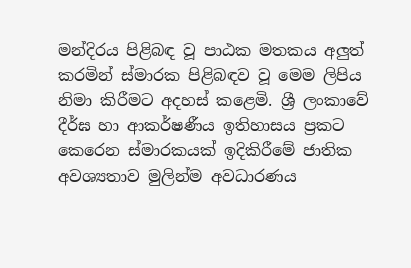මන්දිරය පිළිබඳ වූ පාඨක මතකය අලුත් කරමින් ස්මාරක පිළිබඳව වූ මෙම ලිපිය නිමා කිරීමට අදහස් කළෙමි. ශ්‍රී ලංකාවේ දීර්ඝ හා ආකර්ෂණීය ඉතිහාසය ප්‍රකට කෙරෙන ස්මාරකයක් ඉදිකිරීමේ ජාතික අවශ්‍යතාව මුලින්ම අවධාරණය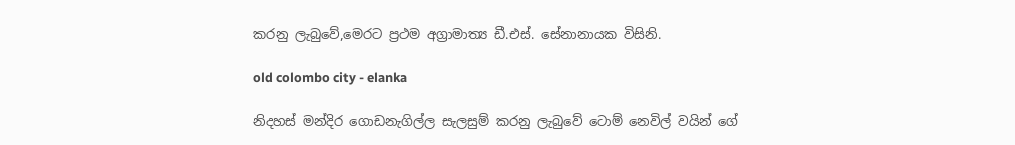කරනු ලැබුවේ,මෙරට ප්‍රථම අග්‍රාමාත්‍ය ඩී.එස්. සේනානායක විසිනි.

old colombo city - elanka

නිදහස් මන්දිර ගොඩනැගිල්ල සැලසුම් කරනු ලැබුවේ ටොම් නෙවිල් වයින් ගේ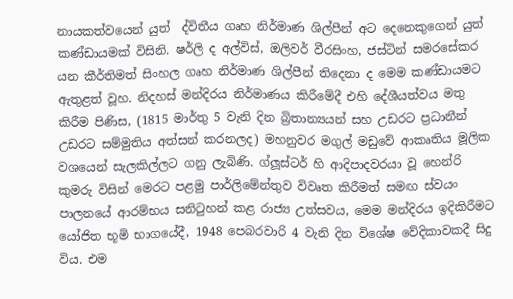නායකත්වයෙන් යුත්  ද්විතීය ගෘහ නිර්මාණ ශිල්පීන් අට දෙනෙකුගෙන් යුත් කණ්ඩායමක් විසිනි. ෂර්ලි ද අල්විස්, ඔලිවර් වීරසිංහ, ජස්ටින් සමරසේකර යන කීර්තිමත් සිංහල ගෘහ නිර්මාණ ශිල්පීන් තිදෙනා ද මෙම කණ්ඩායමට ඇතුළත් වූහ. නිදහස් මන්දිරය නිර්මාණය කිරීමේදී එහි දේශීයත්වය මතු කිරීම පිණිස, (1815 මාර්තු 5 වැනි දින බ්‍රිතාන්‍යයන් සහ උඩරට ප්‍රධානීන් උඩරට සම්මුතිය අත්සන් කරනලද) මහනුවර මගුල් මඩුවේ ආකෘතිය මූලික වශයෙන් සැලකිල්ලට ගනු ලැබිණි. ග්ලූස්ටර් හි ආදිපාදවරයා වූ හෙන්රි කුමරු විසින් මෙරට පළමු පාර්ලිමේන්තුව විවෘත කිරීමත් සමඟ ස්වයං පාලනයේ ආරම්භය සනිටුහන් කළ රාජ්‍ය උත්සවය, මෙම මන්දිරය ඉදිකිරීමට යෝජිත භූමි භාගයේදී, 1948 පෙබරවාරි 4 වැනි දින විශේෂ වේදිකාවකදී සිදු විය. එම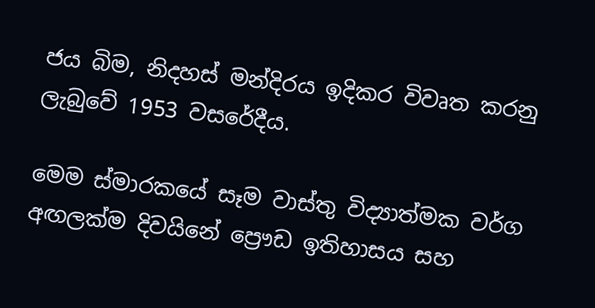ජය බිම, නිදහස් මන්දිරය ඉදිකර විවෘත කරනු ලැබුවේ 1953 වසරේදීය.

මෙම ස්මාරකයේ සෑම වාස්තු විද්‍යාත්මක වර්ග අඟලක්ම දිවයිනේ ප්‍රෞඩ ඉතිහාසය සහ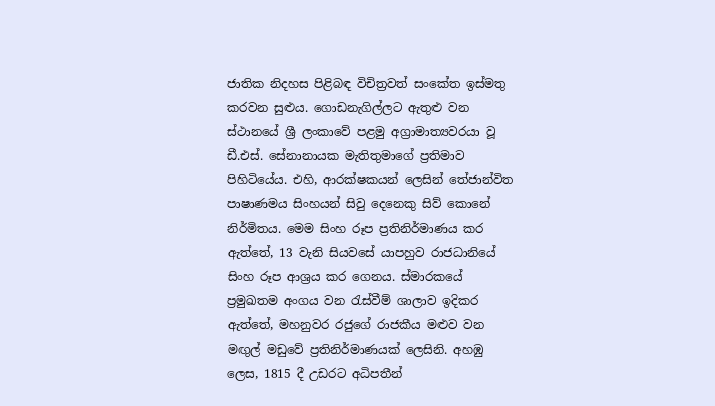ජාතික නිදහස පිළිබඳ විචිත්‍රවත් සංකේත ඉස්මතු කරවන සුළුය. ගොඩනැගිල්ලට ඇතුළු වන ස්ථානයේ ශ්‍රී ලංකාවේ පළමු අග්‍රාමාත්‍යවරයා වූ ඩී.එස්. සේනානායක මැතිතුමාගේ ප්‍රතිමාව පිහිටියේය. එහි, ආරක්ෂකයන් ලෙසින් තේජාන්විත පාෂාණමය සිංහයන් සිවු දෙනෙකු සිව් කොනේ නිර්මිතය. මෙම සිංහ රූප ප්‍රතිනිර්මාණය කර ඇත්තේ, 13 වැනි සියවසේ යාපහුව රාජධානියේ සිංහ රූප ආශ්‍රය කර ගෙනය. ස්මාරකයේ ප්‍රමුඛතම අංගය වන රැස්වීම් ශාලාව ඉදිකර ඇත්තේ, මහනුවර රජුගේ රාජකීය මළුව වන මඟු‍ල් මඩුවේ ප්‍රතිනිර්මාණයක් ලෙසිනි. අහඹු ලෙස, 1815 දී උඩරට අධිපතීන්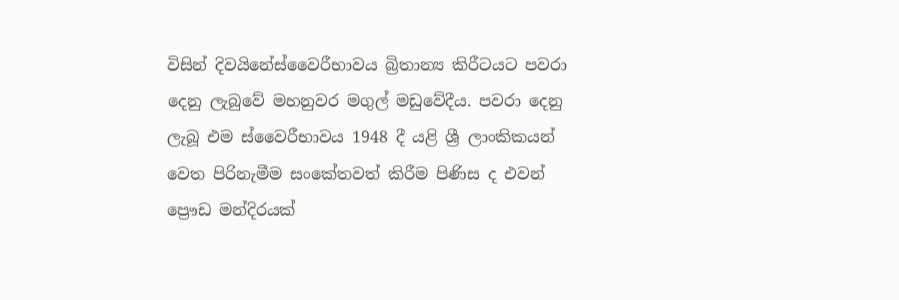විසින් දිවයිනේස්වෛරීභාවය බ්‍රිතාන්‍ය කිරීටයට පවරා දෙනු ලැබුවේ මහනුවර මගුල් මඩුවේදීය. පවරා දෙනු ලැබූ එම ස්වෛරීභාවය 1948 දී යළි ශ්‍රී ලාංකිකයන් වෙත පිරිනැමීම සංකේතවත් කිරීම පිණිස ද එවන් ප්‍රෞඩ මන්දිරයක්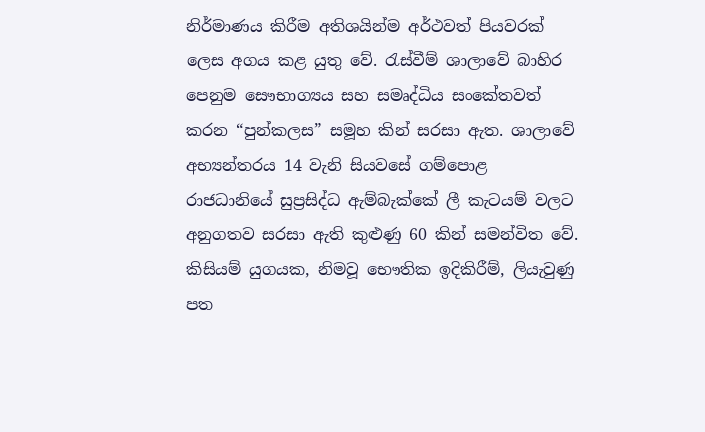නිර්මාණය කිරීම අතිශයින්ම අර්ථවත් පියවරක් ලෙස අගය කළ යුතු වේ. රැස්වීම් ශාලාවේ බාහිර පෙනුම සෞභාග්‍යය සහ සමෘද්ධිය සංකේතවත් කරන “පුන්කලස” සමූහ කින් සරසා ඇත. ශාලාවේ අභ්‍යන්තරය 14 වැනි සියවසේ ගම්පොළ රාජධානියේ සුප්‍රසිද්ධ ඇම්බැක්කේ ලී කැටයම් වලට අනුගතව සරසා ඇති කුළුණු 60 කින් සමන්විත වේ. කිසියම් යුගයක, නිමවූ භෞතික ඉදිකිරීම්, ලියැවුණු පත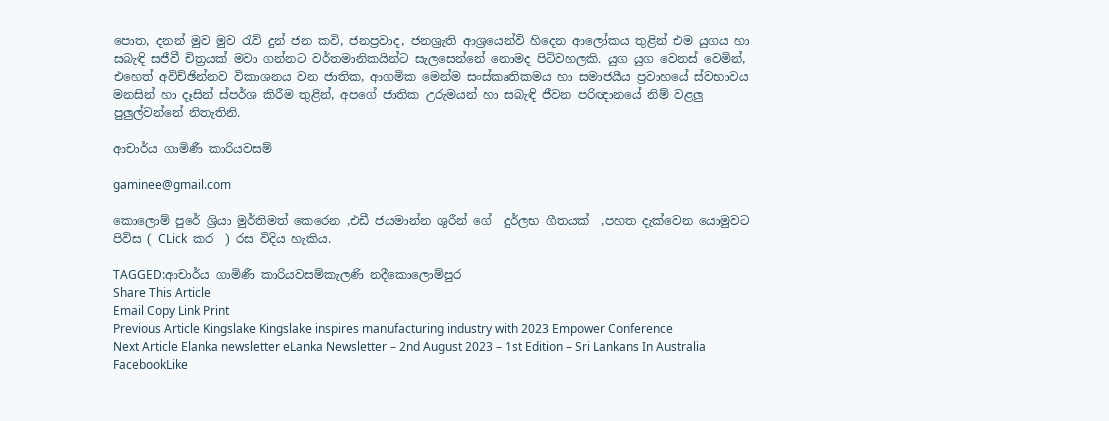පොත, දනන් මුව මුව රැව් දුන් ජන කවි, ජනප්‍රවාද, ජනශ්‍රැති ආශ්‍රයෙන්වි හිදෙන ආලෝකය තුළින් එම යුගය හා සබැඳි සජීවී චිත්‍රයක් මවා ගන්නට වර්තමානිකයින්ට සැලසෙන්නේ නොමද පිටිවහලකි. යුග යුග වෙනස් වෙමින්, එහෙත් අවිච්ඡින්නව විකාශනය වන ජාතික, ආගමික මෙන්ම සංස්කෘතිකමය හා සමාජයීය ප්‍රවාහයේ ස්වභාවය මනසින් හා දෑසින් ස්පර්ශ කිරීම තුළින්, අපගේ ජාතික උරුමයන් හා සබැඳි ජීවන පරිඥානයේ නිම් වළලු‍ පුලු‍ල්වන්නේ නිතැතිනි.

ආචාර්ය ගාමිණී කාරියවසම්

gaminee@gmail.com

කොලොම් පුරේ ශ්‍රියා මුර්තිමත් කෙරෙන ,එඩී ජයමාන්න ශුරීන් ගේ  දුර්ලභ ගීතයක්  ,පහත දැක්වෙන යොමුවට පිවිස ( CLick  කර  ) රස විදිය හැකිය.

TAGGED:ආචාර්ය ගාමිණී කාරියවසම්කැලණි නදීකොලොම්පුර
Share This Article
Email Copy Link Print
Previous Article Kingslake Kingslake inspires manufacturing industry with 2023 Empower Conference
Next Article Elanka newsletter eLanka Newsletter – 2nd August 2023 – 1st Edition – Sri Lankans In Australia
FacebookLike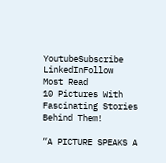YoutubeSubscribe
LinkedInFollow
Most Read
10 Pictures With Fascinating Stories Behind Them!

“A PICTURE SPEAKS A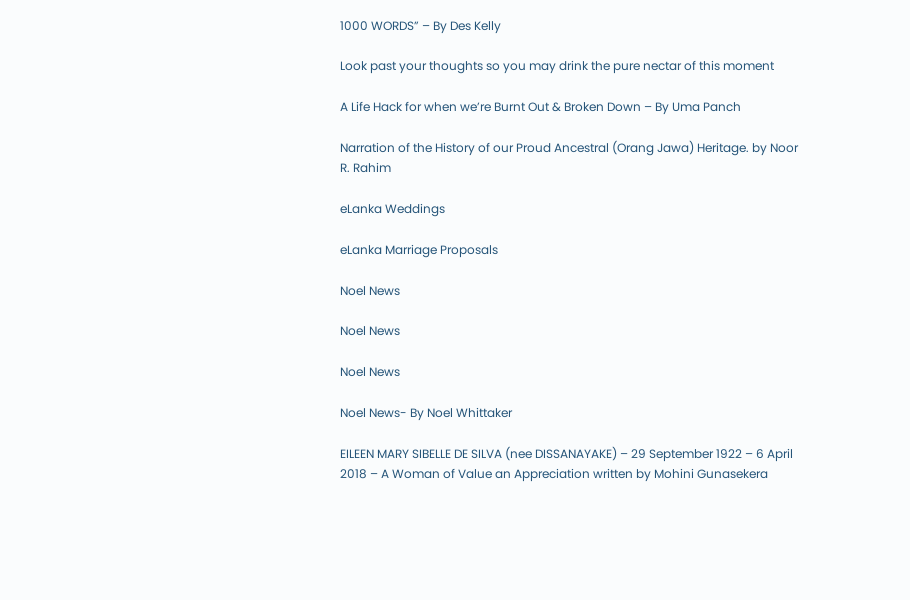1000 WORDS” – By Des Kelly

Look past your thoughts so you may drink the pure nectar of this moment

A Life Hack for when we’re Burnt Out & Broken Down – By Uma Panch

Narration of the History of our Proud Ancestral (Orang Jawa) Heritage. by Noor R. Rahim

eLanka Weddings

eLanka Marriage Proposals

Noel News

Noel News

Noel News

Noel News- By Noel Whittaker

EILEEN MARY SIBELLE DE SILVA (nee DISSANAYAKE) – 29 September 1922 – 6 April 2018 – A Woman of Value an Appreciation written by Mohini Gunasekera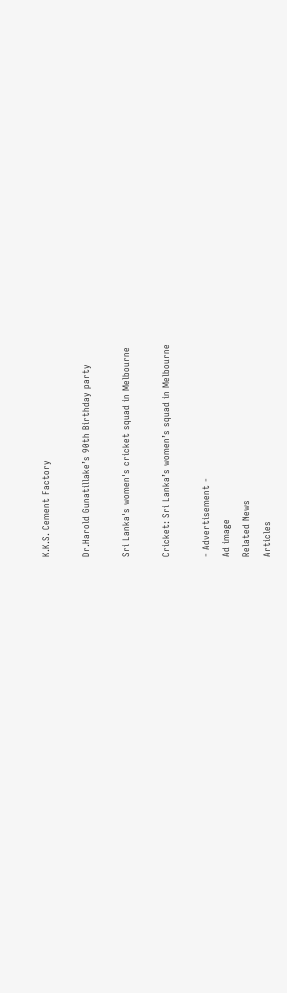K.K.S. Cement Factory

Dr.Harold Gunatillake’s 90th Birthday party

Sri Lanka's women's cricket squad in Melbourne

Cricket: Sri Lanka’s women’s squad in Melbourne

- Advertisement -
Ad image
Related News
Articles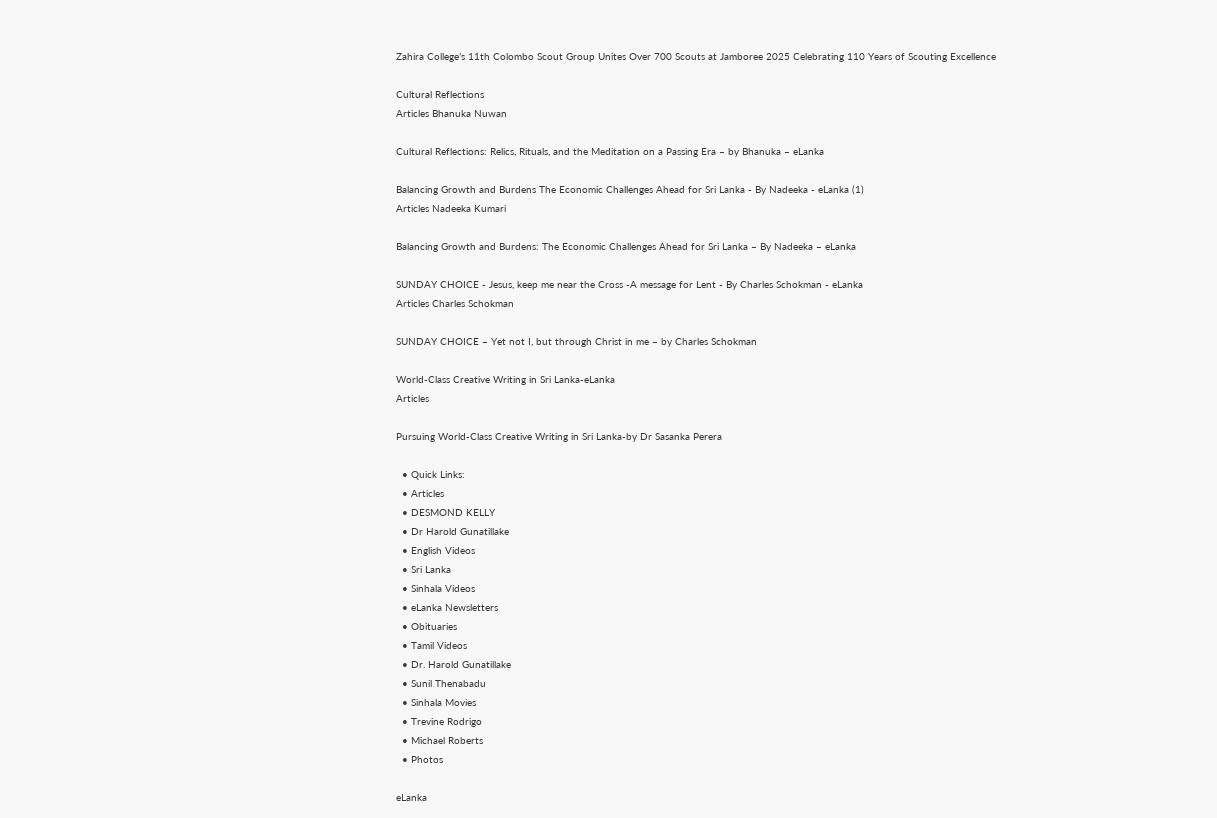Zahira College’s 11th Colombo Scout Group Unites Over 700 Scouts at Jamboree 2025 Celebrating 110 Years of Scouting Excellence

Cultural Reflections
Articles Bhanuka Nuwan

Cultural Reflections: Relics, Rituals, and the Meditation on a Passing Era – by Bhanuka – eLanka

Balancing Growth and Burdens The Economic Challenges Ahead for Sri Lanka - By Nadeeka - eLanka (1)
Articles Nadeeka Kumari

Balancing Growth and Burdens: The Economic Challenges Ahead for Sri Lanka – By Nadeeka – eLanka

SUNDAY CHOICE - Jesus, keep me near the Cross -A message for Lent - By Charles Schokman - eLanka
Articles Charles Schokman

SUNDAY CHOICE – Yet not I, but through Christ in me – by Charles Schokman

World-Class Creative Writing in Sri Lanka-eLanka
Articles

Pursuing World-Class Creative Writing in Sri Lanka-by Dr Sasanka Perera

  • Quick Links:
  • Articles
  • DESMOND KELLY
  • Dr Harold Gunatillake
  • English Videos
  • Sri Lanka
  • Sinhala Videos
  • eLanka Newsletters
  • Obituaries
  • Tamil Videos
  • Dr. Harold Gunatillake
  • Sunil Thenabadu
  • Sinhala Movies
  • Trevine Rodrigo
  • Michael Roberts
  • Photos

eLanka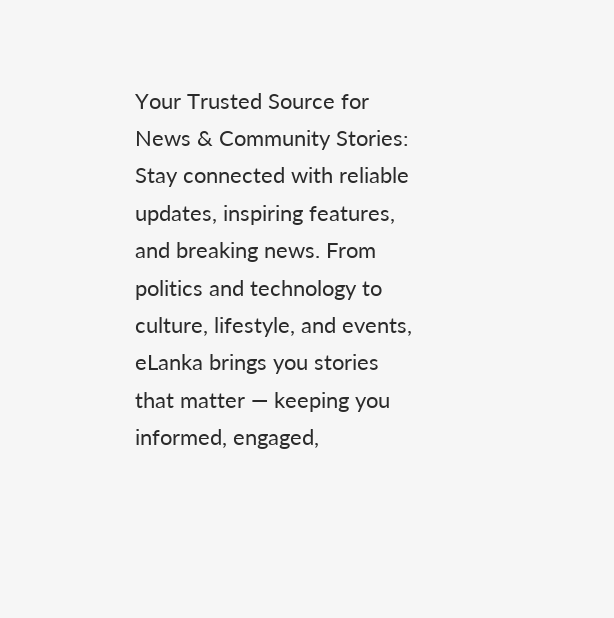Your Trusted Source for News & Community Stories: Stay connected with reliable updates, inspiring features, and breaking news. From politics and technology to culture, lifestyle, and events, eLanka brings you stories that matter — keeping you informed, engaged,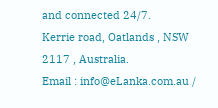and connected 24/7.
Kerrie road, Oatlands , NSW 2117 , Australia.
Email : info@eLanka.com.au /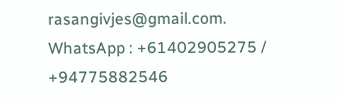rasangivjes@gmail.com.
WhatsApp : +61402905275 / +94775882546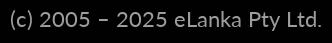(c) 2005 – 2025 eLanka Pty Ltd.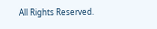All Rights Reserved.